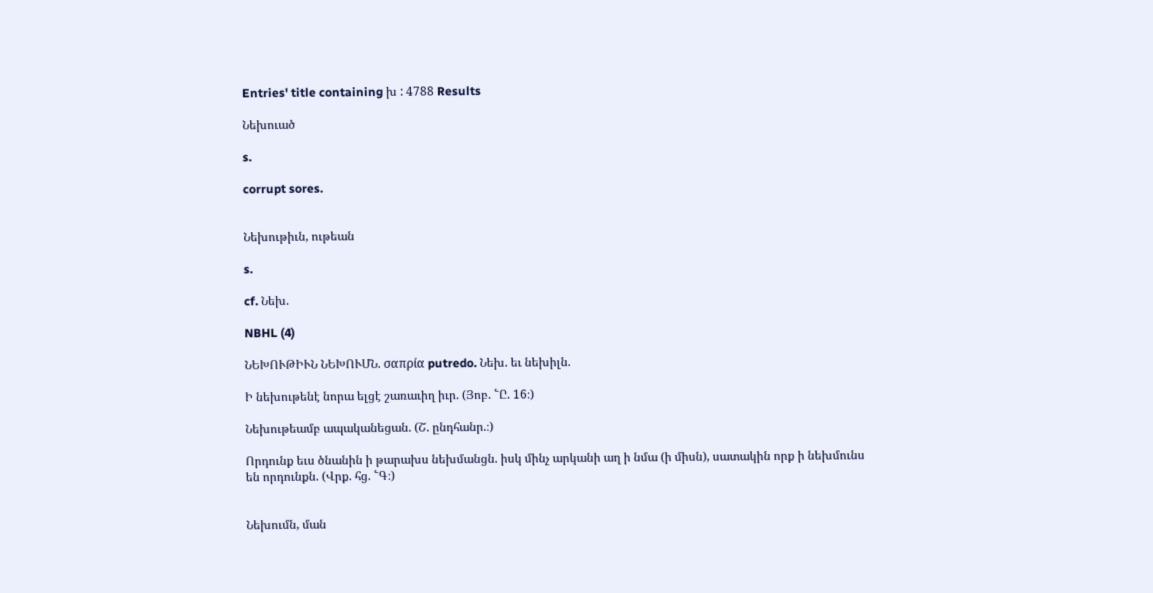Entries' title containing խ : 4788 Results

Նեխուած

s.

corrupt sores.


Նեխութիւն, ութեան

s.

cf. Նեխ.

NBHL (4)

ՆԵԽՈՒԹԻՒՆ ՆԵԽՈՒՄՆ. σαπρία putredo. Նեխ. եւ նեխիլն.

Ի նեխութենէ նորա ելցէ շառաւիղ իւր. (Յոբ. ՟Ը. 16։)

Նեխութեամբ ապականեցան. (Շ. ընդհանր.։)

Որդունք եւս ծնանին ի թարախս նեխմանցն. իսկ մինչ արկանի աղ ի նմա (ի միսն), սատակին որք ի նեխմունս են որդունքն. (Վրք. հց. ՟Գ։)


Նեխումն, ման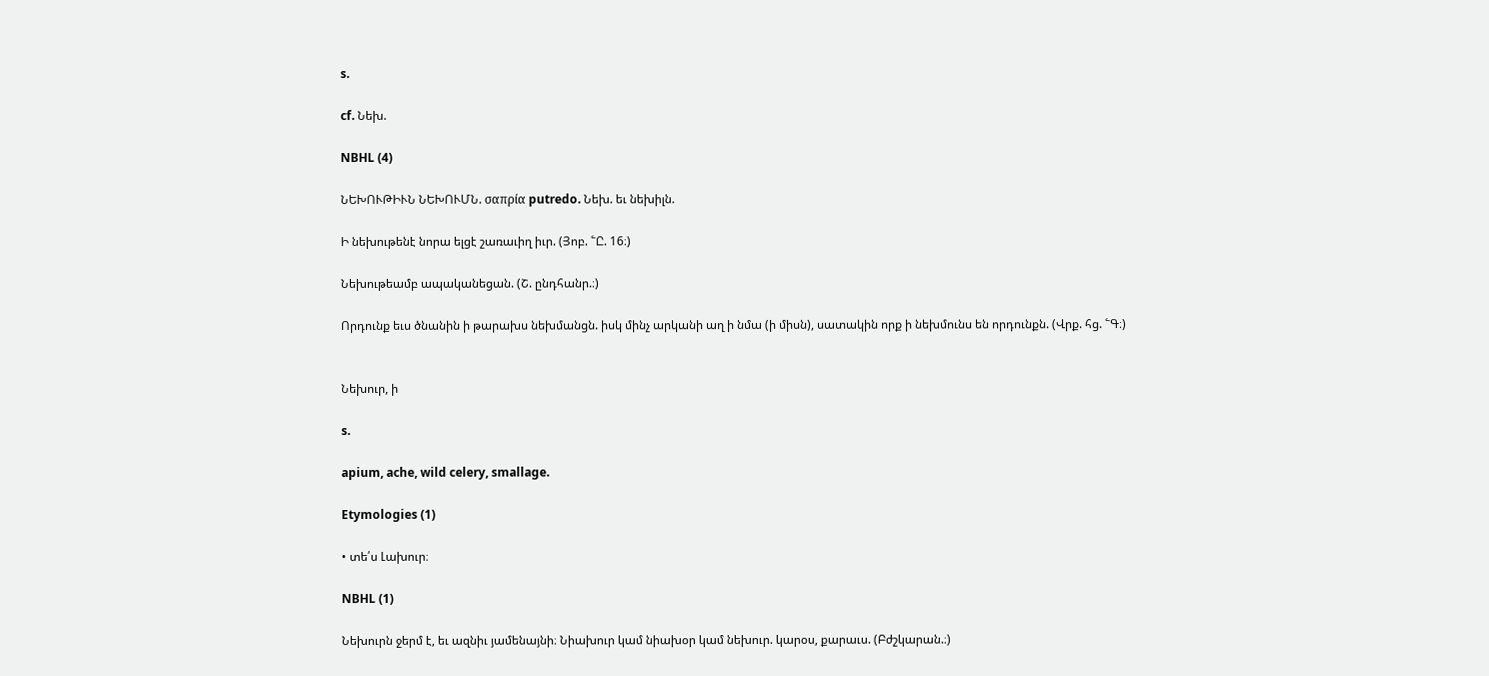s.

cf. Նեխ.

NBHL (4)

ՆԵԽՈՒԹԻՒՆ ՆԵԽՈՒՄՆ. σαπρία putredo. Նեխ. եւ նեխիլն.

Ի նեխութենէ նորա ելցէ շառաւիղ իւր. (Յոբ. ՟Ը. 16։)

Նեխութեամբ ապականեցան. (Շ. ընդհանր.։)

Որդունք եւս ծնանին ի թարախս նեխմանցն. իսկ մինչ արկանի աղ ի նմա (ի միսն), սատակին որք ի նեխմունս են որդունքն. (Վրք. հց. ՟Գ։)


Նեխուր, ի

s.

apium, ache, wild celery, smallage.

Etymologies (1)

• տե՛ս Լախուր։

NBHL (1)

Նեխուրն ջերմ է, եւ ազնիւ յամենայնի։ Նիախուր կամ նիախօր կամ նեխուր. կարօս, քարաւս. (Բժշկարան.։)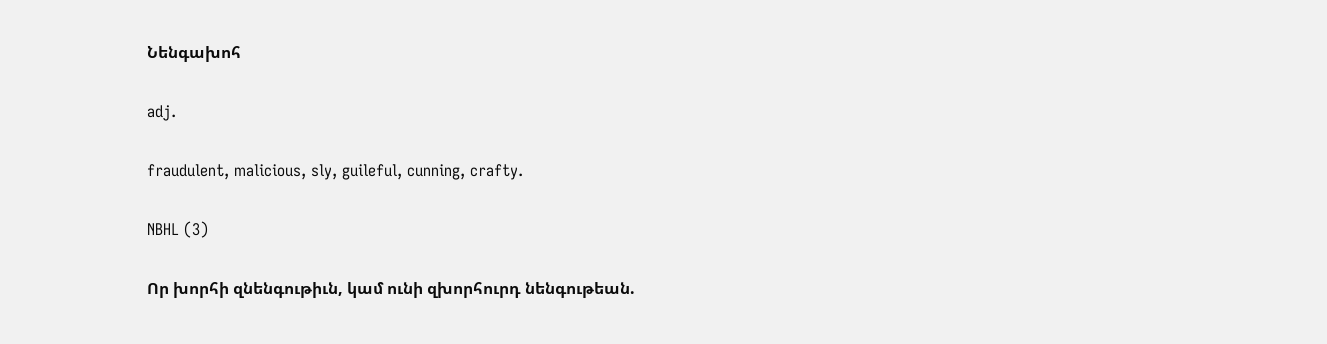Նենգախոհ

adj.

fraudulent, malicious, sly, guileful, cunning, crafty.

NBHL (3)

Որ խորհի զնենգութիւն, կամ ունի զխորհուրդ նենգութեան.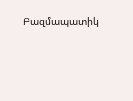Բազմապատիկ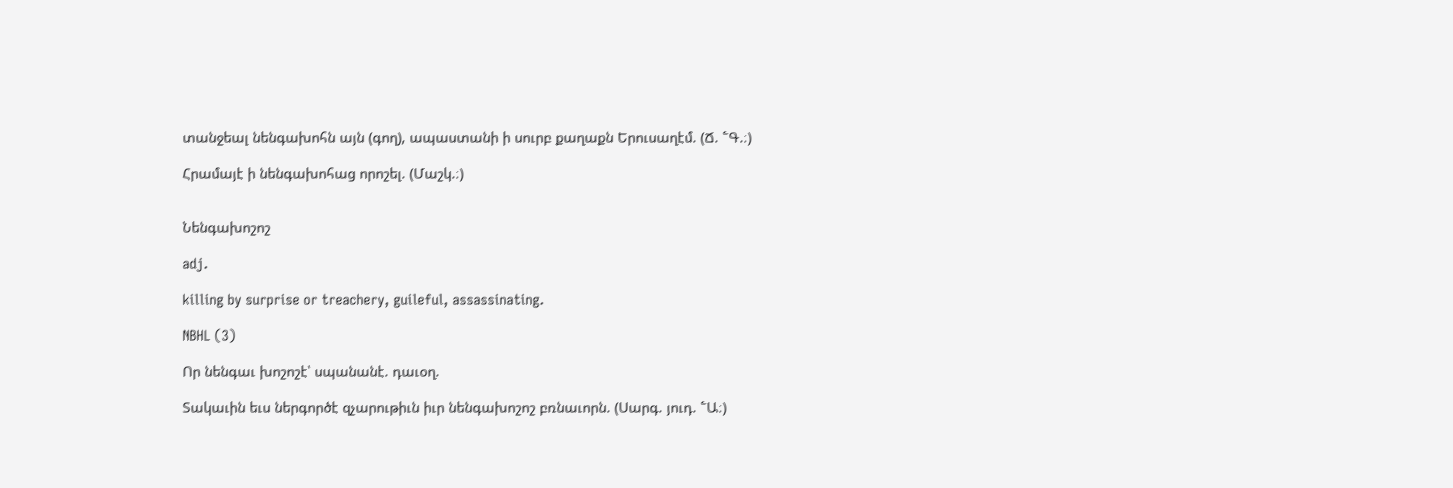տանջեալ նենգախոհն այն (գող), ապաստանի ի սուրբ քաղաքն Երուսաղէմ. (Ճ. ՟Գ.։)

Հրամայէ ի նենգախոհաց որոշել. (Մաշկ.։)


Նենգախոշոշ

adj.

killing by surprise or treachery, guileful, assassinating.

NBHL (3)

Որ նենգաւ խոշոշէ՝ սպանանէ. դաւօղ.

Տակաւին եւս ներգործէ զչարութիւն իւր նենգախոշոշ բռնաւորն. (Սարգ. յուդ. ՟Ա։)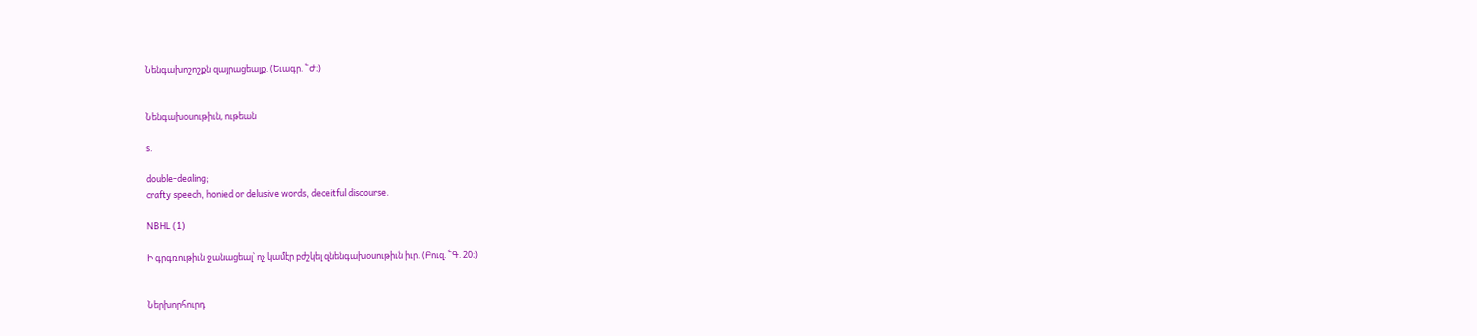Նենգախոշոշքն զայրացեալք. (Եւագր. ՟Ժ։)


Նենգախօսութիւն, ութեան

s.

double-dealing;
crafty speech, honied or delusive words, deceitful discourse.

NBHL (1)

Ի գրգռութիւն ջանացեալ՝ ոչ կամէր բժշկել զնենգախօսութիւն իւր. (Բուզ. ՟Գ. 20։)


Ներխորհուրդ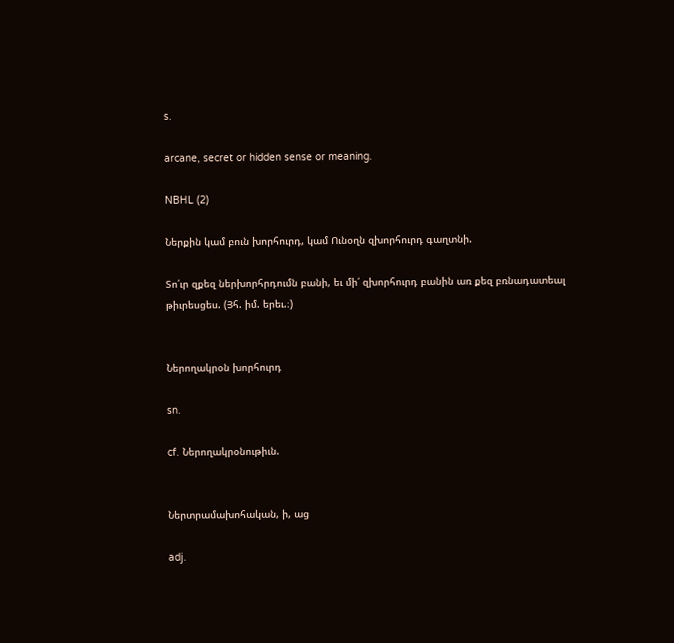s.

arcane, secret or hidden sense or meaning.

NBHL (2)

Ներքին կամ բուն խորհուրդ, կամ Ունօղն զխորհուրդ գաղտնի.

Տո՛ւր զքեզ ներխորհրդումն բանի, եւ մի՛ զխորհուրդ բանին առ քեզ բռնադատեալ թիւրեսցես. (Յհ. իմ. երեւ.։)


Ներողակրօն խորհուրդ

sn.

cf. Ներողակրօնութիւն.


Ներտրամախոհական, ի, աց

adj.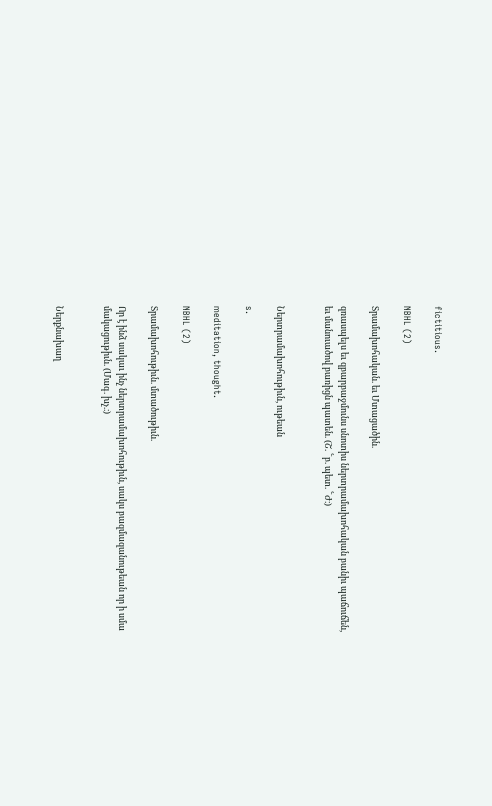fictitious.

NBHL (2)

Տրամախոհական. եւ Մտացածին.

զռասպելս եւ զբարբաջմունս սնոտիս ներտրամախոհական բանիւ պաճուճեն, եւ մանուածով բառիցն պատեն. (Շ. ՟բ. պետ. ՟Ժ։)


Ներտրամախոհութիւն, ութեան

s.

meditation, thought.

NBHL (2)

Տրամախոհութիւն. մտածութիւն.

Որ է ինձ սակաւ ինչ ներտրամախոհութիւն, սակս բազմազանութեան որ ի սմա մակացութիւն. (Մագ. խչ.։)


Ներքնախաղ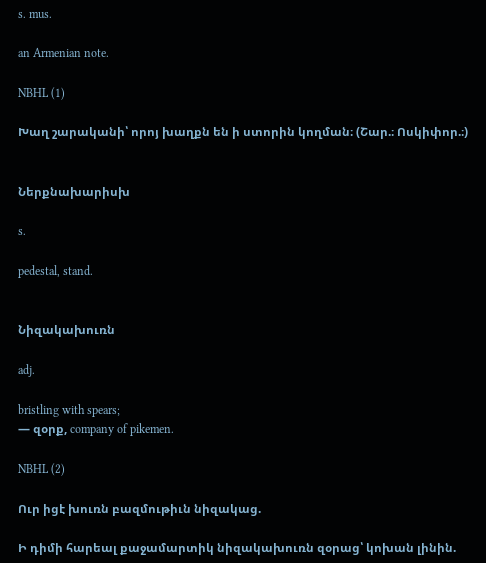s. mus.

an Armenian note.

NBHL (1)

Խաղ շարականի՝ որոյ խաղքն են ի ստորին կողման։ (Շար.։ Ոսկիփոր.։)


Ներքնախարիսխ

s.

pedestal, stand.


Նիզակախուռն

adj.

bristling with spears;
— զօրք, company of pikemen.

NBHL (2)

Ուր իցէ խուռն բազմութիւն նիզակաց.

Ի դիմի հարեալ քաջամարտիկ նիզակախուռն զօրաց՝ կոխան լինին.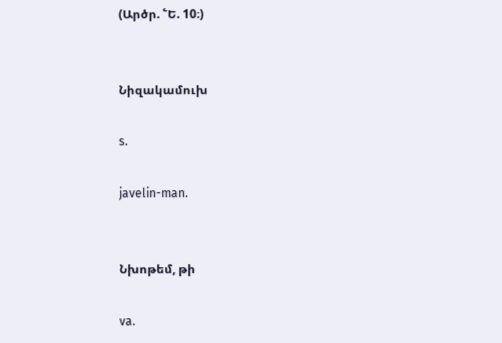(Արծր. ՟Ե. 10։)


Նիզակամուխ

s.

javelin-man.


Նխոթեմ, թի

va.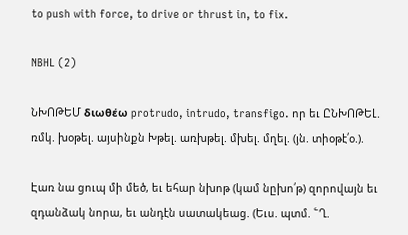to push with force, to drive or thrust in, to fix.

NBHL (2)

ՆԽՈԹԵՄ διωθέω protrudo, intrudo, transfigo. որ եւ ԸՆԽՈԹԵԼ. ռմկ. խօթել. այսինքն Խթել. առխթել. մխել. մղել. (յն. տիօթէ՛օ.).

Էառ նա ցուպ մի մեծ, եւ եհար նխոթ (կամ նըխո՛թ) զորովայն եւ զդանձակ նորա, եւ անդէն սատակեաց. (Եւս. պտմ. ՟Ղ.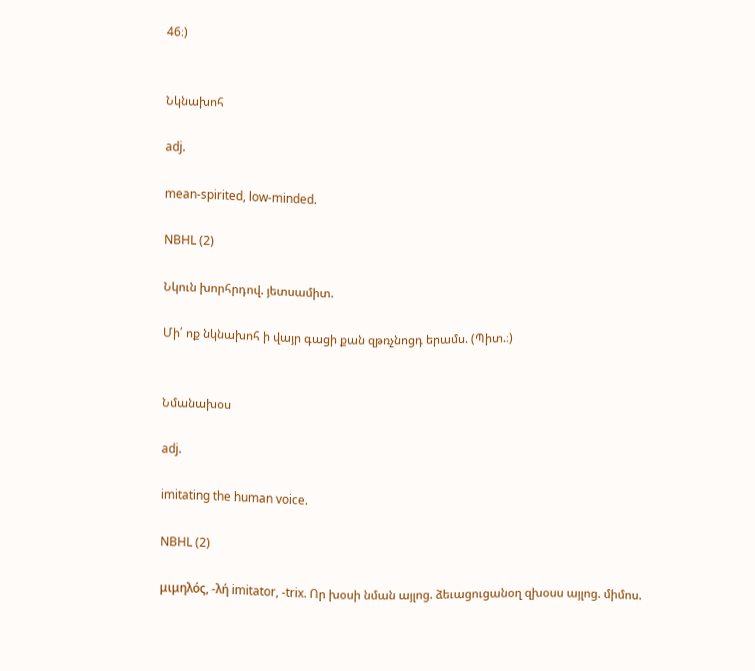46։)


Նկնախոհ

adj.

mean-spirited, low-minded.

NBHL (2)

Նկուն խորհրդով. յետսամիտ.

Մի՛ ոք նկնախոհ ի վայր գացի քան զթռչնոցդ երամս. (Պիտ.։)


Նմանախօս

adj.

imitating the human voice.

NBHL (2)

μιμηλός, -λή imitator, -trix. Որ խօսի նման այլոց. ձեւացուցանօղ զխօսս այլոց. միմոս.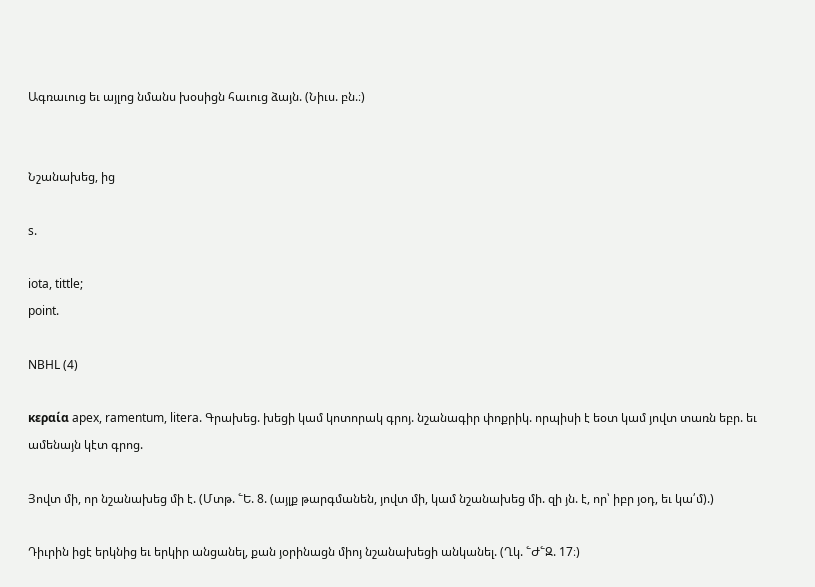Ագռաւուց եւ այլոց նմանս խօսիցն հաւուց ձայն. (Նիւս. բն.։)


Նշանախեց, ից

s.

iota, tittle;
point.

NBHL (4)

κεραία apex, ramentum, litera. Գրախեց. խեցի կամ կոտորակ գրոյ. նշանագիր փոքրիկ. որպիսի է եօտ կամ յովտ տառն եբր. եւ ամենայն կէտ գրոց.

Յովտ մի, որ նշանախեց մի է. (Մտթ. ՟Ե. 8. (այլք թարգմանեն, յովտ մի, կամ նշանախեց մի. զի յն. է, որ՝ իբր յօդ, եւ կա՛մ).)

Դիւրին իցէ երկնից եւ երկիր անցանել, քան յօրինացն միոյ նշանախեցի անկանել. (Ղկ. ՟Ժ՟Զ. 17։)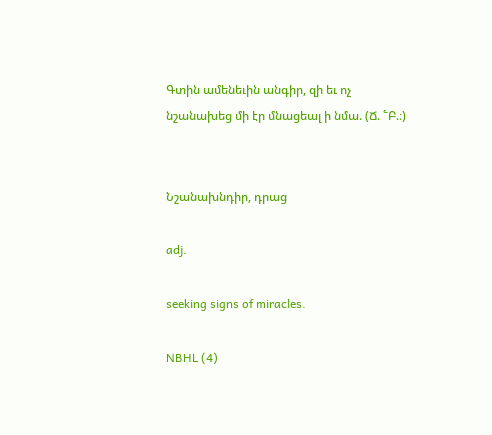Գտին ամենեւին անգիր, զի եւ ոչ նշանախեց մի էր մնացեալ ի նմա. (Ճ. ՟Բ.։)


Նշանախնդիր, դրաց

adj.

seeking signs of miracles.

NBHL (4)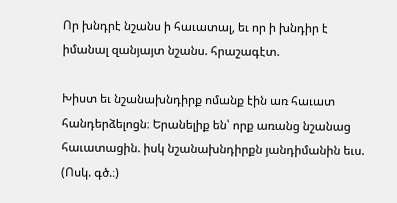Որ խնդրէ նշանս ի հաւատալ, եւ որ ի խնդիր է իմանալ զանյայտ նշանս. հրաշագէտ.

Խիստ եւ նշանախնդիրք ոմանք էին առ հաւատ հանդերձելոցն։ Երանելիք են՝ որք առանց նշանաց հաւատացին. իսկ նշանախնդիրքն յանդիմանին եւս. (Ոսկ. գծ.։)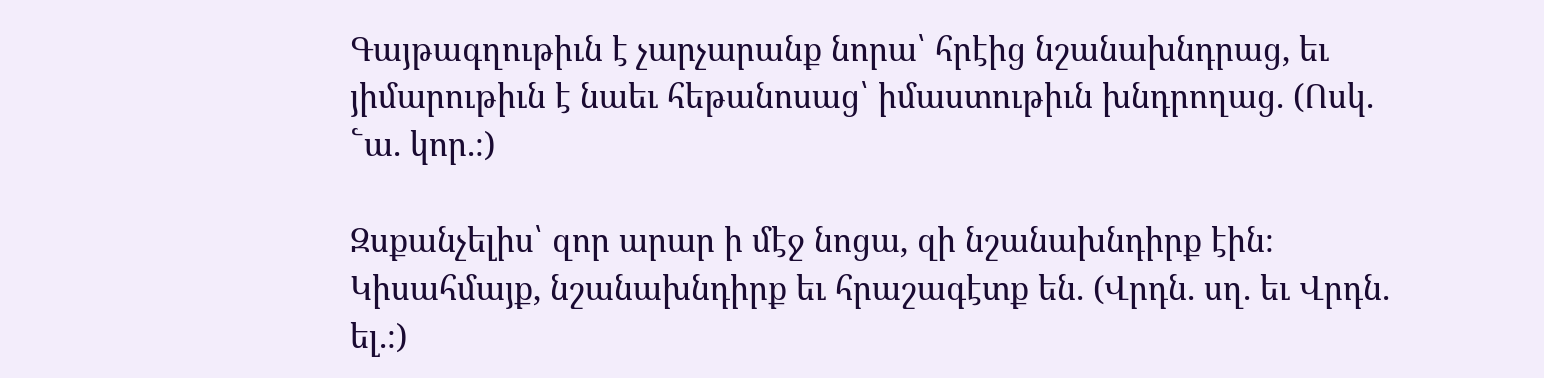Գայթագղութիւն է չարչարանք նորա՝ հրէից նշանախնդրաց, եւ յիմարութիւն է նաեւ հեթանոսաց՝ իմաստութիւն խնդրողաց. (Ոսկ. ՟ա. կոր.։)

Զսքանչելիս՝ զոր արար ի մէջ նոցա, զի նշանախնդիրք էին։ Կիսահմայք, նշանախնդիրք եւ հրաշագէտք են. (Վրդն. սղ. եւ Վրդն. ել.։)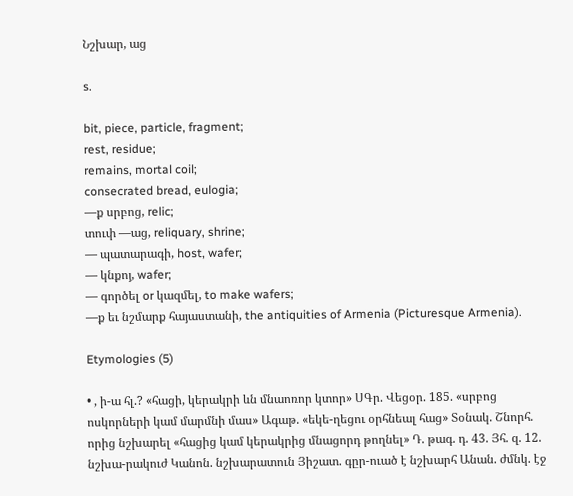Նշխար, աց

s.

bit, piece, particle, fragment;
rest, residue;
remains, mortal coil;
consecrated bread, eulogia;
—ք սրբոց, relic;
տուփ —աց, reliquary, shrine;
— պատարագի, host, wafer;
— կնքոյ, wafer;
— գործել or կազմել, to make wafers;
—ք եւ նշմարք հայաստանի, the antiquities of Armenia (Picturesque Armenia).

Etymologies (5)

• , ի-ա հլ.? «հացի, կերակրի ևն մնաոռոր կտոր» ՍԳր. Վեցօր. 185. «սրբոց ոսկորների կամ մարմնի մաս» Ագաթ. «եկե-ղեցու օրհնեալ հաց» Տօնակ. Շնորհ. որից նշխարել «հացից կամ կերակրից մնացորդ թողնել» Դ. թագ. դ. 43. Յհ. զ. 12. նշխա-րակուժ Կանոն. նշխարատուն Յիշատ. գըր-ուած է նշխարհ Անան. ժմնկ. էջ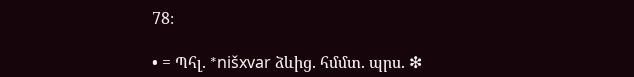78։

• = Պհլ. *nišxvar ձևից. հմմտ. պրս. ❇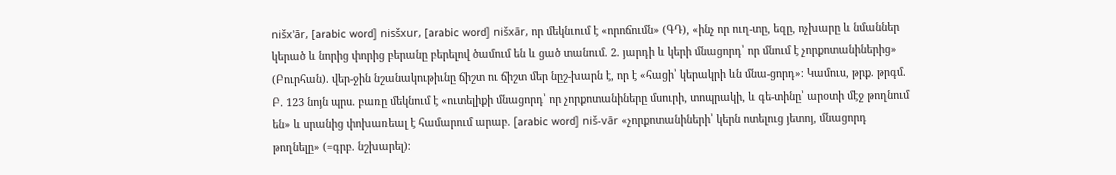nišx'ār, [arabic word] nisšxur, [arabic word] nišxār, որ մեկնւում է «որոճումն» (ԳԴ), «ինչ որ ուղ-տը, եզը, ոչխարը և նմաններ կերած և նորից փորից բերանը բերելով ծամում են և ցած տանում. 2. յարդի և կերի մնացորդ՝ որ մնում է չորքոտանիներից» (Բուրհան). վեր-ջին նշանակութիւնը ճիշտ ու ճիշտ մեր նըշ-խարն է, որ է «հացի՝ կերակրի ևն մնա-ցորդ»։ Կամուս, թրք. թրգմ. Բ. 123 նոյն պրս. բառը մեկնում է «ուտելիքի մնացորդ՝ որ չորքոտանիները մսուրի, տոպրակի, և գե-տինը՝ արօտի մէջ թողնում են» և սրանից փոխառեալ է համարում արաբ. [arabic word] niš-vār «չորքոտանիների՝ կերն ոտելուց յետոյ, մնացորդ թողնելը» (=գրբ. նշխարել)։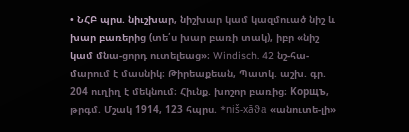• ՆՀԲ պրս. նիւշխար, նիշխար կամ կազմուած նիշ և խար բառերից (տե՛ս խար բառի տակ), իբր «նիշ կամ մնա-ցորդ ուտելեաց»։ Windisch. 42 նշ-հա-մարում է մասնիկ։ Թիրեաքեան, Պատկ. աշխ. գր. 204 ուղիղ է մեկնում։ Հիւնք. խոշոր բառից։ Kорщъ, թրգմ. Մշակ 1914, 123 հպրս. *niš-xāϑa «անուտե-լի»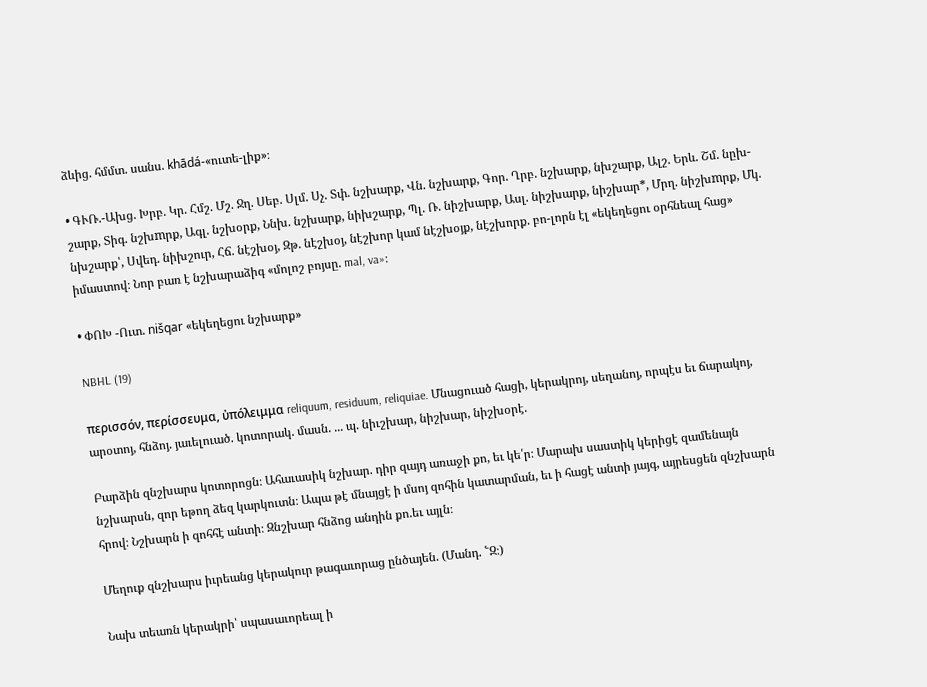ձևից. հմմտ. սանս. khādá-«ուտե-լիք»։

• ԳՒՌ.-Ախց. Խրբ. Կր. Հմշ. Մշ. Ջղ. Սեբ. Սլմ. Սչ. Տփ. նշխարք, Վն. նշխարք, Գոր. Ղրբ. նշխարք, նխշարք, Ալշ. Երև. Շմ. նըխ-շարք, Տիգ. նշխmրք, Ագլ. նշխօրք, Ննխ. նշխարք, նիխշարք, Պլ. Ռ. նիշխարք, Ասլ. նիշխարք, նիշխար*, Մրղ. նիշխmրք, Մկ. նխշարք՝, Սվեդ. նիխշուր, Հճ. նէշխօյ, Զթ. նէշխօյ, նէշխոր կամ նէշխօյք, նէշխորք. բո-լորն էլ «եկեղեցու օրհնեալ հաց» իմաստով։ Նոր բառ է նշխարաձիգ «մոլոշ բոյսը. mal, va»։

• ՓՈԽ -Ուտ. nišqar «եկեղեցու նշխարք»

NBHL (19)

περισσόν, περίσσευμα, ὐπόλειμμα reliquum, residuum, reliquiae. Մնացուած հացի, կերակրոյ, սեղանոյ, որպէս եւ ճարակոյ, արօտոյ, հնձոյ. յաւելուած. կոտորակ. մասն. ... պ. նիւշխար, նիշխար, նիշխօրէ.

Բարձին զնշխարս կոտորոցն։ Ահաւասիկ նշխար. դիր զայդ առաջի քո, եւ կե՛ր։ Մարախ սաստիկ կերիցէ զամենայն նշխարսն, զոր եթող ձեզ կարկուտն։ Ապա թէ մնայցէ ի մսոյ զոհին կատարման, եւ ի հացէ անտի յայգ, այրեսցեն զնշխարն հրով։ Նշխարն ի զոհհէ անտի։ Զնշխար հնձոց անդին քո.եւ այլն։

Մեղուք զնշխարս իւրեանց կերակուր թագաւորաց ընծայեն. (Մանդ. ՟Զ։)

Նախ տեառն կերակրի՝ սպասաւորեալ ի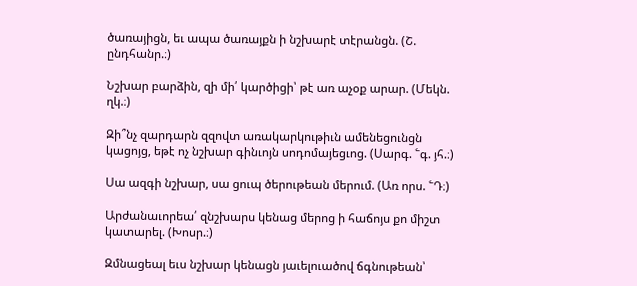ծառայիցն, եւ ապա ծառայքն ի նշխարէ տէրանցն. (Շ. ընդհանր.։)

Նշխար բարձին, զի մի՛ կարծիցի՝ թէ առ աչօք արար. (Մեկն. ղկ.։)

Զի՞նչ զարդարն զզովտ առակարկութիւն ամենեցունցն կացոյց, եթէ ոչ նշխար գինւոյն սոդոմայեցւոց. (Սարգ. ՟գ. յհ.։)

Սա ազգի նշխար, սա ցուպ ծերութեան մերում. (Առ որս. ՟Դ։)

Արժանաւորեա՛ զնշխարս կենաց մերոց ի հաճոյս քո միշտ կատարել. (Խոսր.։)

Զմնացեալ եւս նշխար կենացն յաւելուածով ճգնութեան՝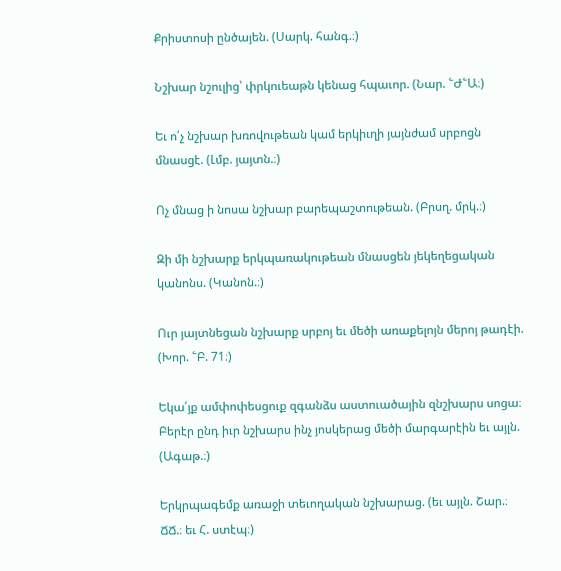Քրիստոսի ընծայեն. (Սարկ. հանգ.։)

Նշխար նշուլից՝ փրկուեաթն կենաց հպաւոր. (Նար. ՟Ժ՟Ա։)

Եւ ո՛չ նշխար խռովութեան կամ երկիւղի յայնժամ սրբոցն մնասցէ. (Լմբ. յայտն.։)

Ոչ մնաց ի նոսա նշխար բարեպաշտութեան. (Բրսղ. մրկ.։)

Զի մի նշխարք երկպառակութեան մնասցեն յեկեղեցական կանոնս. (Կանոն.։)

Ուր յայտնեցան նշխարք սրբոյ եւ մեծի առաքելոյն մերոյ թադէի. (Խոր. ՟Բ. 71։)

Եկա՛յք ամփոփեսցուք զգանձս աստուածային զնշխարս սոցա։ Բերէր ընդ իւր նշխարս ինչ յոսկերաց մեծի մարգարէին եւ այլն. (Ագաթ.։)

Երկրպագեմք առաջի տեւողական նշխարաց. (եւ այլն. Շար.։ ՃՃ.։ եւ Հ. ստէպ։)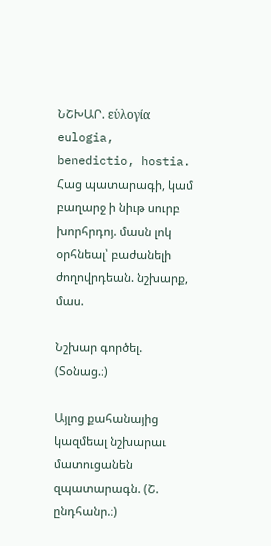ՆՇԽԱՐ. εὑλογία eulogia, benedictio, hostia. Հաց պատարագի, կամ բաղարջ ի նիւթ սուրբ խորհրդոյ. մասն լոկ օրհնեալ՝ բաժանելի ժողովրդեան. նշխարք, մաս.

Նշխար գործել. (Տօնաց.։)

Այլոց քահանայից կազմեալ նշխարաւ մատուցանեն զպատարագն. (Շ. ընդհանր.։)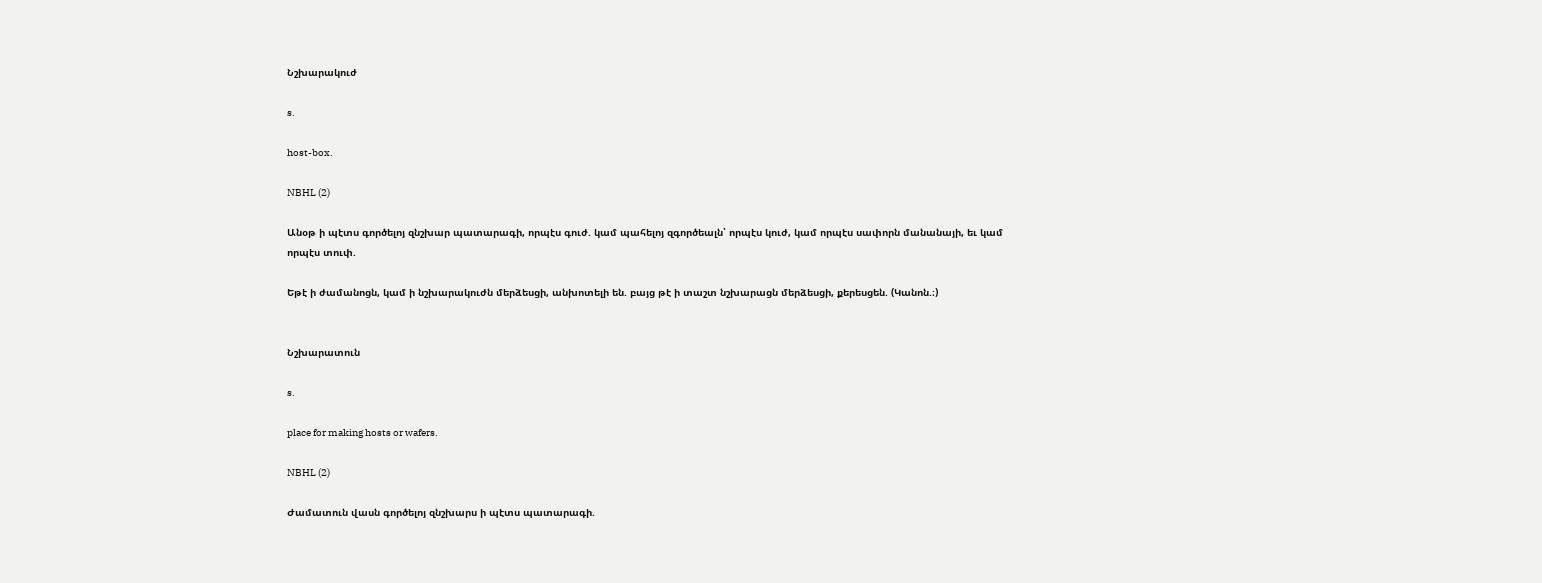Նշխարակուժ

s.

host-box.

NBHL (2)

Անօթ ի պէտս գործելոյ զնշխար պատարագի, որպէս գուժ. կամ պահելոյ զգործեալն՝ որպէս կուժ, կամ որպէս սափորն մանանայի, եւ կամ որպէս տուփ.

Եթէ ի ժամանոցն, կամ ի նշխարակուժն մերձեսցի, անխոտելի են. բայց թէ ի տաշտ նշխարացն մերձեսցի, քերեսցեն. (Կանոն.։)


Նշխարատուն

s.

place for making hosts or wafers.

NBHL (2)

Ժամատուն վասն գործելոյ զնշխարս ի պէտս պատարագի.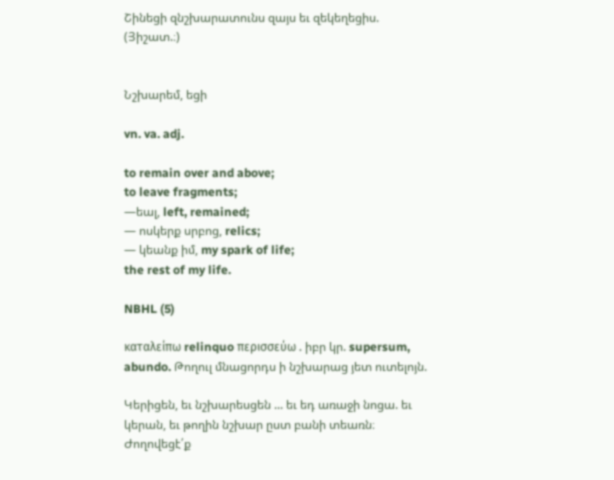Շինեցի զնշխարատունս զայս եւ զեկեղեցիս. (Յիշատ.։)


Նշխարեմ, եցի

vn. va. adj.

to remain over and above;
to leave fragments;
—եալ, left, remained;
— ոսկերք սրբոց, relics;
— կեանք իմ, my spark of life;
the rest of my life.

NBHL (5)

καταλείπω relinquo περισσεύω . իբր կր. supersum, abundo. Թողուլ մնացորդս ի նշխարաց յետ ուտելոյն.

Կերիցեն, եւ նշխարեսցեն ... եւ եդ առաջի նոցա. եւ կերան, եւ թողին նշխար ըստ բանի տեառն։ Ժողովեցէ՛ք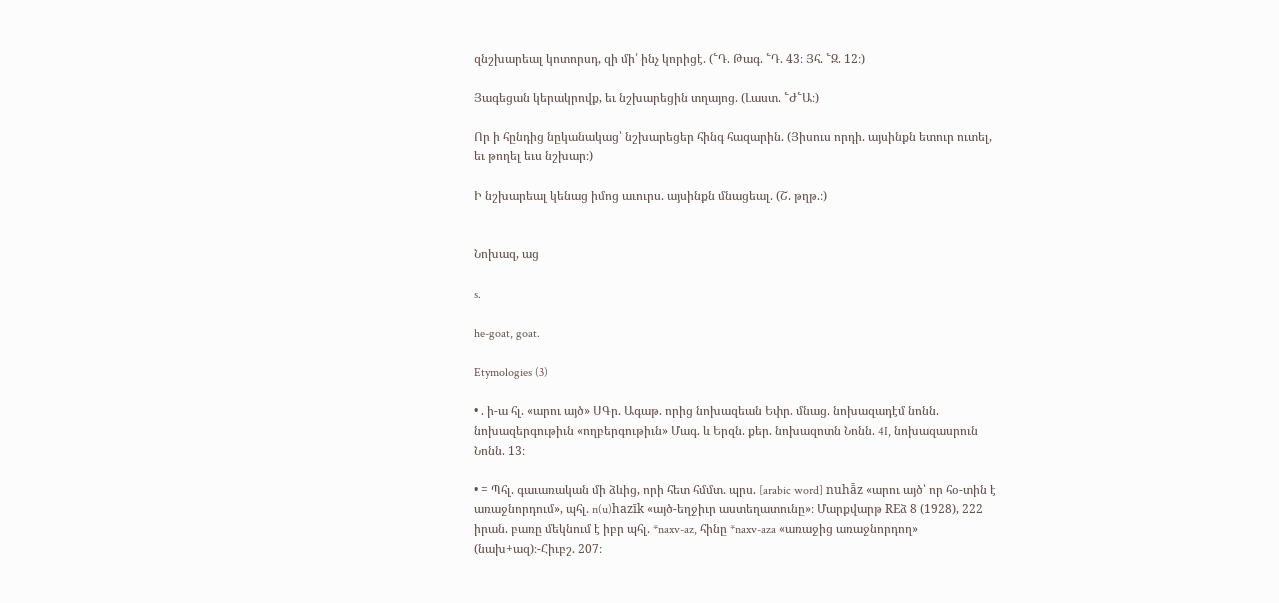զնշխարեալ կոտորսդ, զի մի՛ ինչ կորիցէ. (՟Դ. Թագ. ՟Դ. 43։ Յհ. ՟Զ. 12։)

Յագեցան կերակրովք, եւ նշխարեցին տղայոց. (Լաստ. ՟Ժ՟Ա։)

Որ ի հընդից նըկանակաց՝ նշխարեցեր հինգ հազարին. (Յիսուս որդի. այսինքն ետուր ուտել, եւ թողել եւս նշխար։)

Ի նշխարեալ կենաց իմոց աւուրս. այսինքն մնացեալ. (Շ. թղթ.։)


Նոխազ, աց

s.

he-goat, goat.

Etymologies (3)

• . ի-ա հլ. «արու այծ» ՍԳր. Ագաթ. որից նոխազեան Եփր. մնաց. նոխազադէմ նոնն. նոխազերգութիւն «ողբերգութիւն» Մագ. և Երզն. քեր. նոխազոտն Նոնն. 4I, նոխազասրուն Նոնն. 13։

• = Պհլ. գաւառական մի ձևից, որի հետ հմմտ. պրս. [arabic word] nuhā̄z «արու այծ՝ որ հօ-տին է առաջնորդում», պհլ. n(u)hazīk «այծ-եղջիւր աստեղատունը»։ Մարքվարթ REձ 8 (1928), 222 իրան. բառը մեկնում է իբր պհլ. *naxv-az, հինը *naxv-aza «առաջից առաջնորդող» (նախ+ազ)։-Հիւբշ. 207։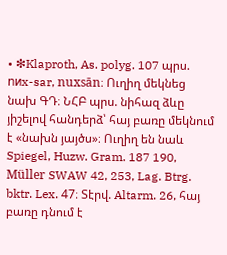• ❇Klaproth, As. polyg. 107 պրս. nиx-sar, nuxsān։ Ուղիղ մեկնեց նախ ԳԴ։ ՆՀԲ պրս. նիհազ ձևը յիշելով հանդերձ՝ հայ բառը մեկնում է «նախն յայծս»։ Ուղիղ են նաև Spiegel, Huzw. Gram. 187 190, Müller SWAW 42, 253, Lag. Btrg. bktr. Lex. 47։ Տէրվ. Altarm. 26, հայ բառը դնում է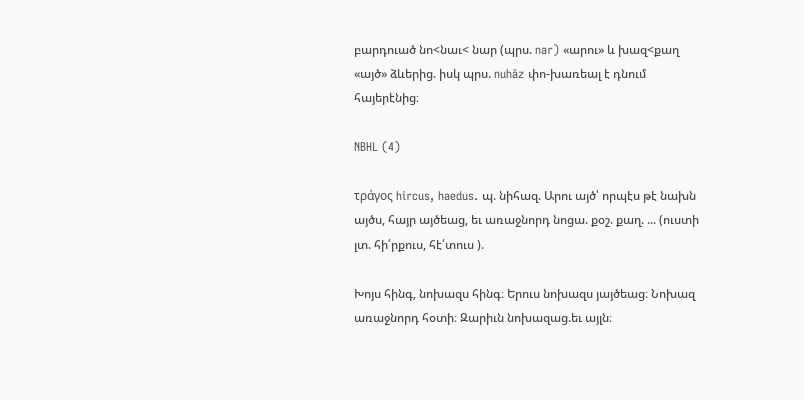բարդուած նո<նաւ< նար (պրս. nar) «արու» և խազ<քաղ «այծ» ձևերից. իսկ պրս. nuhāz փո-խառեալ է դնում հայերէնից։

NBHL (4)

τράγος hircus, haedus. պ. նիհազ. Արու այծ՝ որպէս թէ նախն այծս, հայր այծեաց, եւ առաջնորդ նոցա. քօշ. քաղ. ... (ուստի լտ. հի՛րքուս, հէ՛տուս ).

Խոյս հինգ, նոխազս հինգ։ Երուս նոխազս յայծեաց։ Նոխազ առաջնորդ հօտի։ Զարիւն նոխազաց.եւ այլն։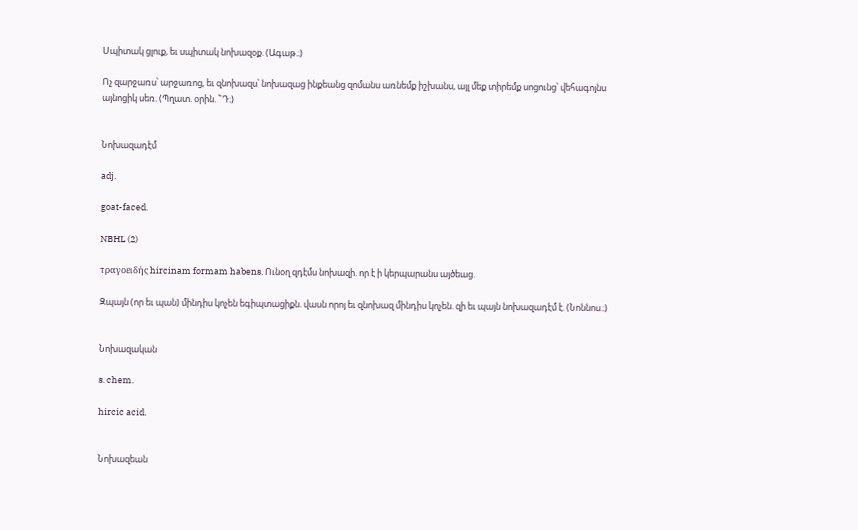Սպիտակ ցլուք, եւ սպիտակ նոխազօք. (Ագաթ.։)

Ոչ զարջառս՝ արջառոց, եւ զնոխազս՝ նոխազաց ինքեանց զոմանս առնեմք իշխանս, այլ մեք տիրեմք սոցունց՝ վեհագոյնս այնոցիկ սեռ. (Պղատ. օրին. ՟Դ։)


Նոխազադէմ

adj.

goat-faced.

NBHL (2)

τραγοειδής hircinam formam habens. Ունօղ զդէմս նոխազի. որ է ի կերպարանս այծեաց.

Զպայն (որ եւ պան) մինդիս կոչեն եգիպտացիքն. վասն որոյ եւ զնոխազ մինդիս կոչեն. զի եւ պայն նոխազադէմ է. (Նոննոս.։)


Նոխազական

s. chem.

hircic acid.


Նոխազեան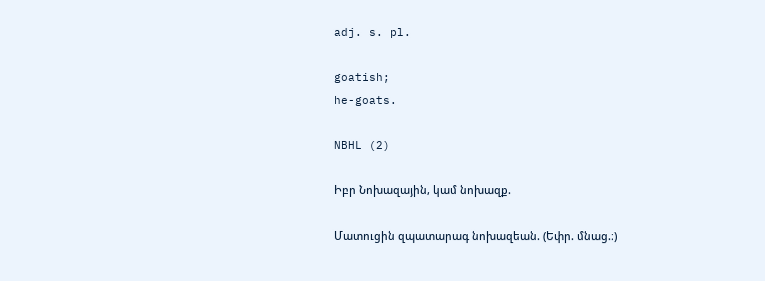adj. s. pl.

goatish;
he-goats.

NBHL (2)

Իբր Նոխազային, կամ նոխազք.

Մատուցին զպատարագ նոխազեան. (Եփր. մնաց.։)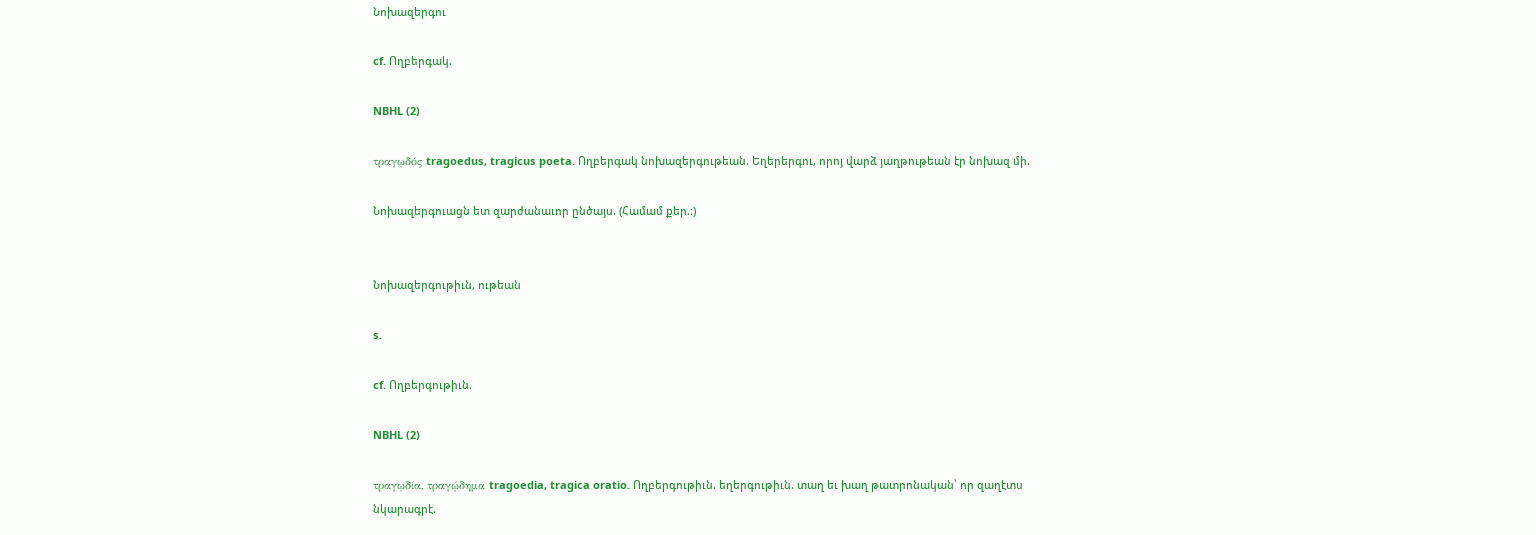Նոխազերգու

cf. Ողբերգակ.

NBHL (2)

τραγῳδός tragoedus, tragicus poeta. Ողբերգակ նոխազերգութեան. Եղերերգու, որոյ վարձ յաղթութեան էր նոխազ մի.

Նոխազերգուացն ետ զարժանաւոր ընծայս. (Համամ քեր.։)


Նոխազերգութիւն, ութեան

s.

cf. Ողբերգութիւն.

NBHL (2)

τραγῳδία, τραγῴδημα tragoedia, tragica oratio. Ողբերգութիւն. եղերգութիւն. տաղ եւ խաղ թատրոնական՝ որ զաղէտս նկարագրէ.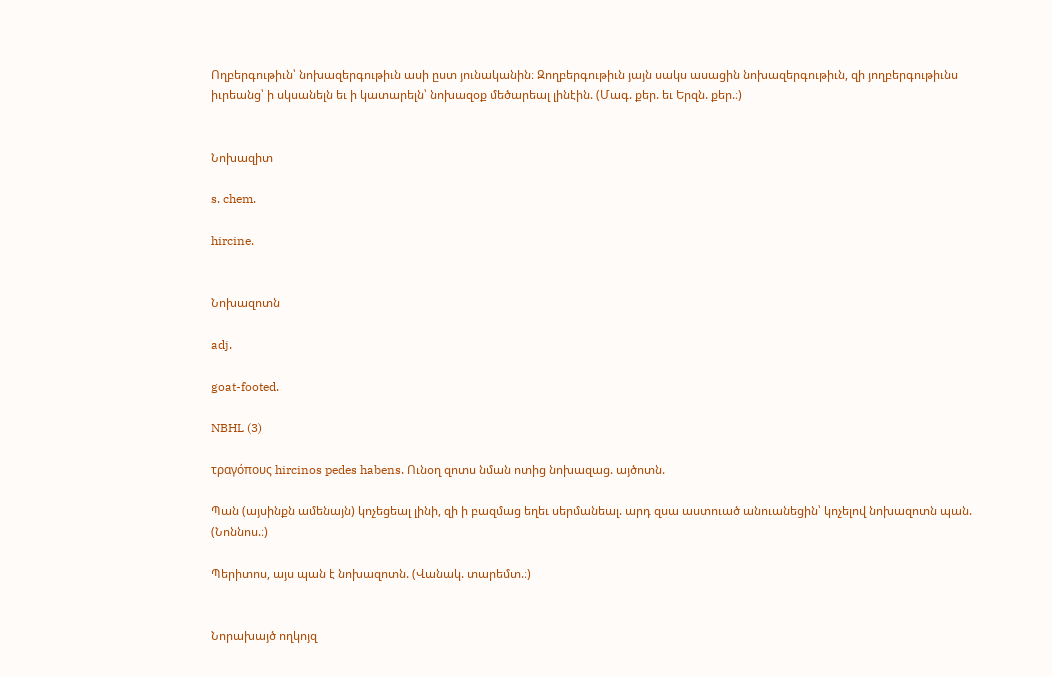Ողբերգութիւն՝ նոխազերգութիւն ասի ըստ յունականին։ Զողբերգութիւն յայն սակս ասացին նոխազերգութիւն, զի յողբերգութիւնս իւրեանց՝ ի սկսանելն եւ ի կատարելն՝ նոխազօք մեծարեալ լինէին. (Մագ. քեր. եւ Երզն. քեր.։)


Նոխազիտ

s. chem.

hircine.


Նոխազոտն

adj.

goat-footed.

NBHL (3)

τραγόπους hircinos pedes habens. Ունօղ զոտս նման ոտից նոխազաց. այծոտն.

Պան (այսինքն ամենայն) կոչեցեալ լինի, զի ի բազմաց եղեւ սերմանեալ. արդ զսա աստուած անուանեցին՝ կոչելով նոխազոտն պան. (Նոննոս.։)

Պերիտոս, այս պան է նոխազոտն. (Վանակ. տարեմտ.։)


Նորախայծ ողկոյզ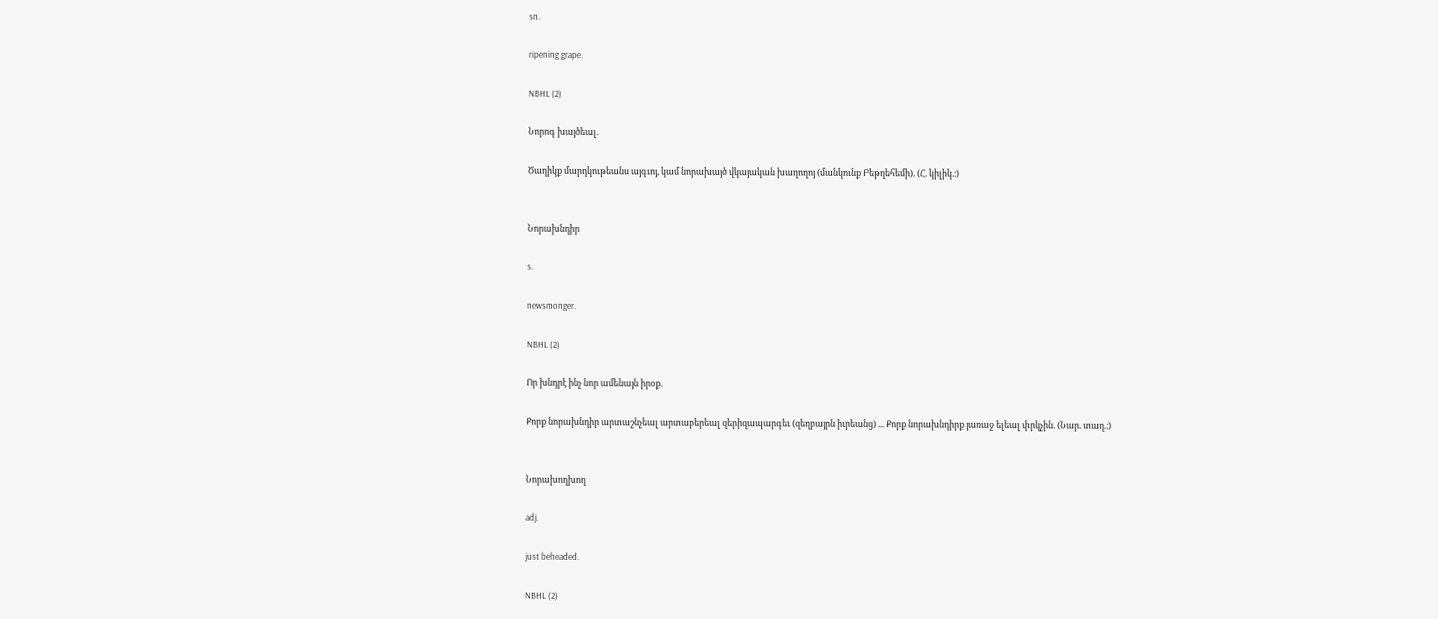sn.

ripening grape.

NBHL (2)

Նորոգ խայծեալ.

Ծաղիկք մարդկութեանս այգւոյ, կամ նորախայծ վկայական խաղողոյ (մանկունք Բեթղեհեմի). (Հ. կիլիկ.։)


Նորախնդիր

s.

newsmonger.

NBHL (2)

Որ խնդրէ ինչ նոր ամենայն իրօք.

Քորք նորախնդիր արտաշնչեալ արտաբերեալ զերիզապարգեւ (զեղբայրն իւրեանց) ... Քորք նորախնդիրք յառաջ ելեալ փրկչին. (Նար. տաղ.։)


Նորախողխող

adj.

just beheaded.

NBHL (2)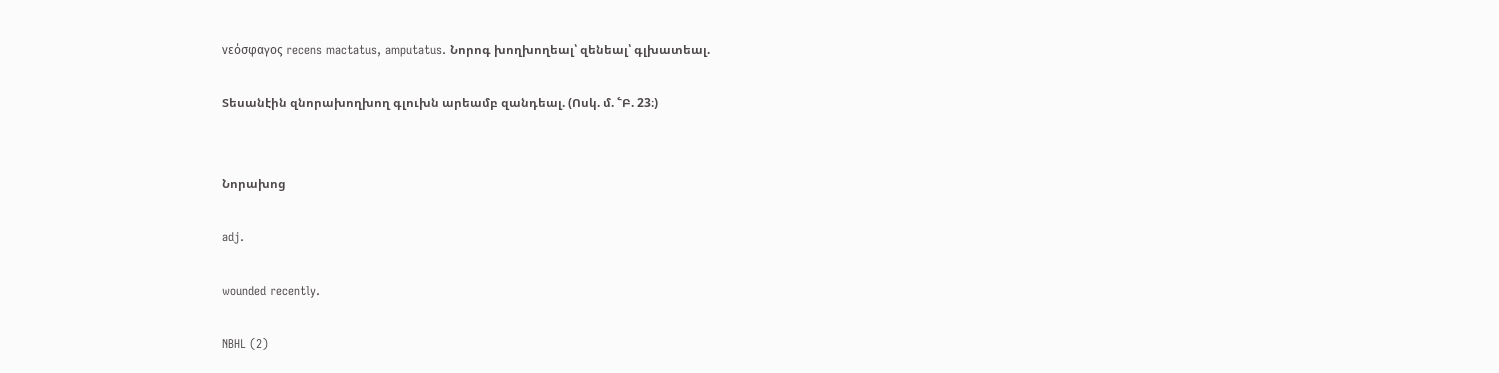νεόσφαγος recens mactatus, amputatus. Նորոգ խողխողեալ՝ զենեալ՝ գլխատեալ.

Տեսանէին զնորախողխող գլուխն արեամբ զանդեալ. (Ոսկ. մ. ՟Բ. 23։)


Նորախոց

adj.

wounded recently.

NBHL (2)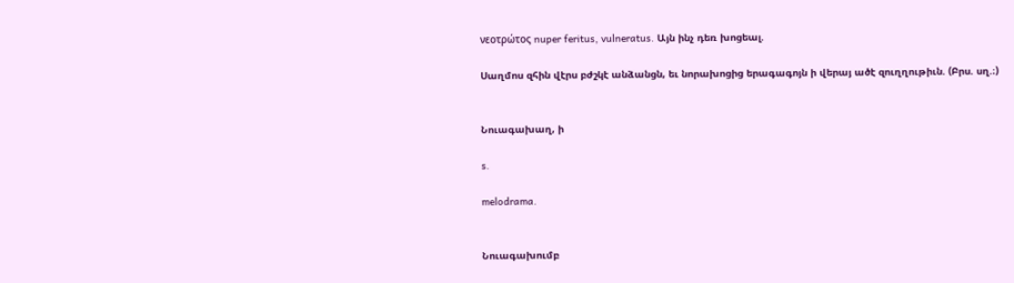νεοτρώτος nuper feritus, vulneratus. Այն ինչ դեռ խոցեալ.

Սաղմոս զհին վէրս բժշկէ անձանցն, եւ նորախոցից երագագոյն ի վերայ ածէ զուղղութիւն. (Բրս. սղ.։)


Նուագախաղ, ի

s.

melodrama.


Նուագախումբ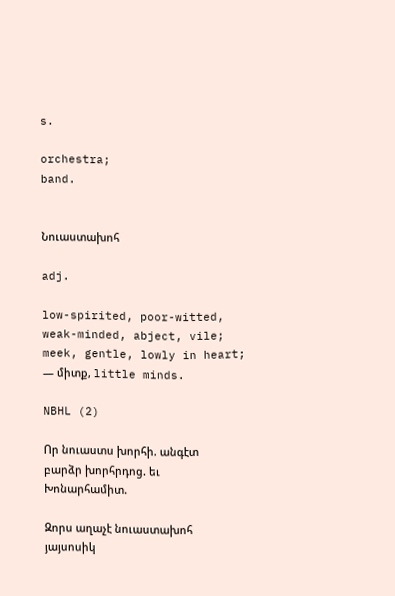s.

orchestra;
band.


Նուաստախոհ

adj.

low-spirited, poor-witted, weak-minded, abject, vile;
meek, gentle, lowly in heart;
— միտք, little minds.

NBHL (2)

Որ նուաստս խորհի. անգէտ բարձր խորհրդոց. եւ Խոնարհամիտ.

Զորս աղաչէ նուաստախոհ յայսոսիկ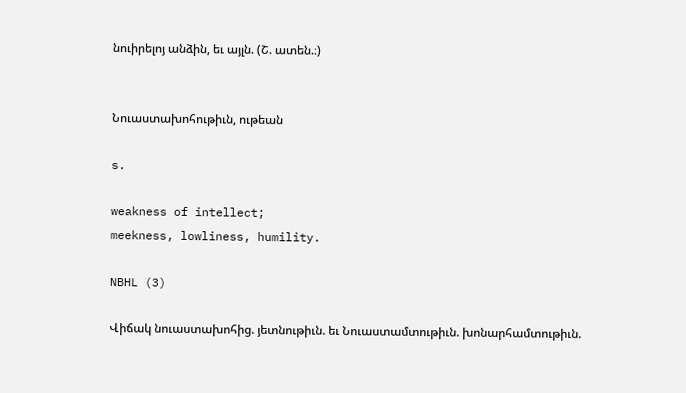նուիրելոյ անձին, եւ այլն. (Շ. ատեն.։)


Նուաստախոհութիւն, ութեան

s.

weakness of intellect;
meekness, lowliness, humility.

NBHL (3)

Վիճակ նուաստախոհից. յետնութիւն. եւ Նուաստամտութիւն. խոնարհամտութիւն.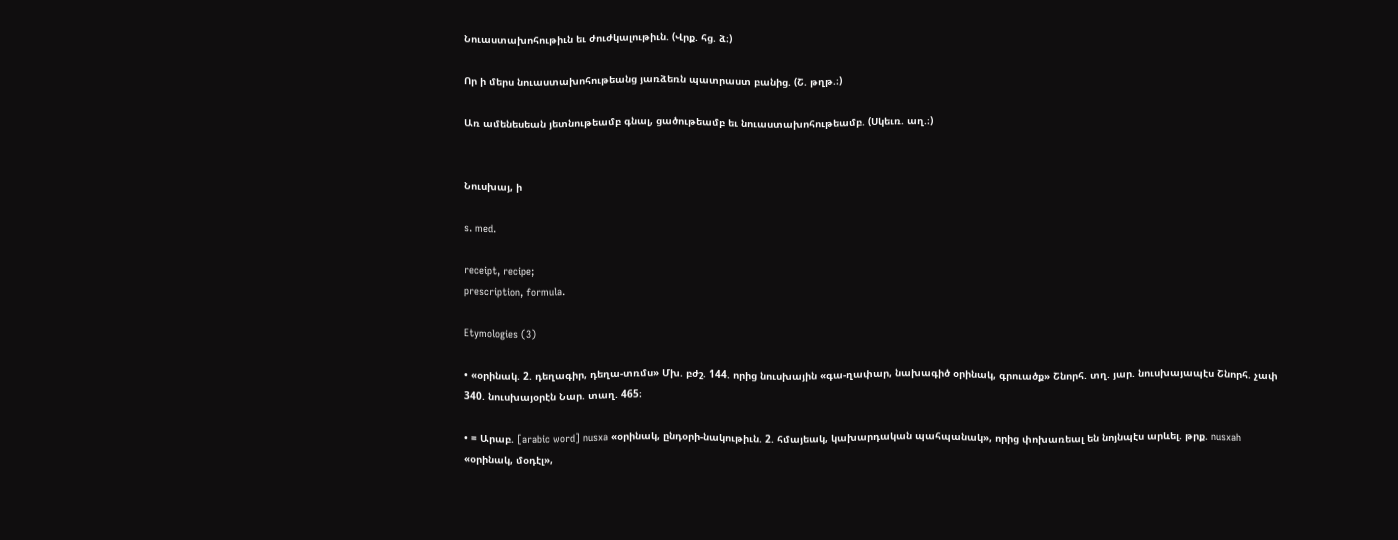Նուաստախոհութիւն եւ ժուժկալութիւն. (Վրք. հց. ձ։)

Որ ի մերս նուաստախոհութեանց յառձեռն պատրաստ բանից. (Շ. թղթ.։)

Առ ամենեսեան յետնութեամբ գնալ, ցածութեամբ եւ նուաստախոհութեամբ. (Սկեւռ. աղ.։)


Նուսխայ, ի

s. med.

receipt, recipe;
prescription, formula.

Etymologies (3)

• «օրինակ. 2. դեղագիր, դեղա-տռմս» Մխ. բժշ. 144. որից նուսխային «գա-ղափար, նախագիծ օրինակ, գրուածք» Շնորհ. տղ. յար. նուսխայապէս Շնորհ. չափ 340. նուսխայօրէն Նար. տաղ. 465։

• = Արաբ. [arabic word] nusxa «օրինակ, ընդօրի-նակութիւն. 2. հմայեակ, կախարդական պահպանակ», որից փոխառեալ են նոյնպէս արևել. թրք. nusxah «օրինակ, մօդէլ»,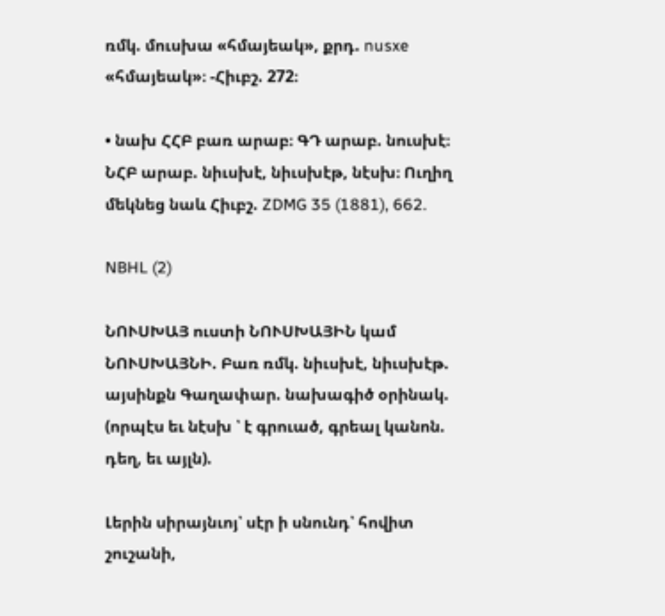ռմկ. մուսխա «հմայեակ», քրդ. nusxe «հմայեակ»։ -Հիւբշ. 272։

• նախ ՀՀԲ բառ արաբ։ ԳԴ արաբ. նուսխէ։ ՆՀԲ արաբ. նիւսխէ, նիւսխէթ, նէսխ։ Ուղիղ մեկնեց նաև Հիւբշ. ZDMG 35 (1881), 662.

NBHL (2)

ՆՈՒՍԽԱՅ ուստի ՆՈՒՍԽԱՅԻՆ կամ ՆՈՒՍԽԱՅՆԻ. Բառ ռմկ. նիւսխէ, նիւսխէթ. այսինքն Գաղափար. նախագիծ օրինակ. (որպէս եւ նէսխ ՝ է գրուած, գրեալ կանոն. դեղ, եւ այլն).

Լերին սիրայնւոյ՝ սէր ի սնունդ՝ հովիտ շուշանի,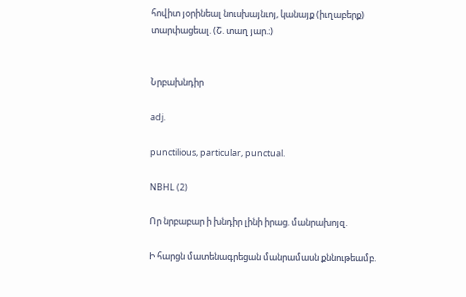հովիտ յօրինեալ նուսխայնւոյ, կանայք (իւղաբերք) տարփացեալ. (Շ. տաղ յար.։)


Նրբախնդիր

adj.

punctilious, particular, punctual.

NBHL (2)

Որ նրբաբար ի խնդիր լինի իրաց. մանրախոյզ.

Ի հարցն մատենագրեցան մանրամասն քննութեամբ.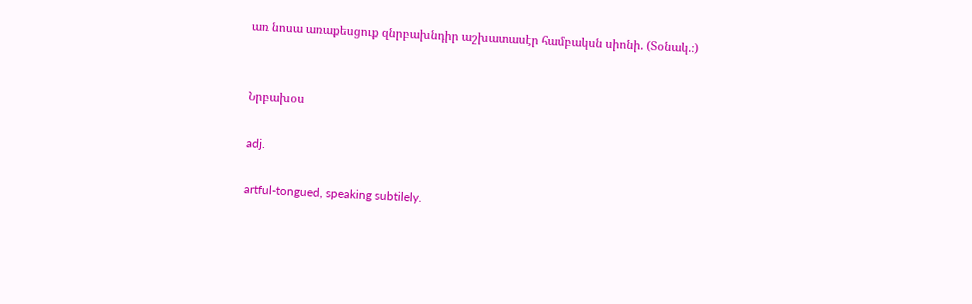առ նոսա առաքեսցուք զնրբախնդիր աշխատասէր համբակսն սիոնի. (Տօնակ.։)


Նրբախօս

adj.

artful-tongued, speaking subtilely.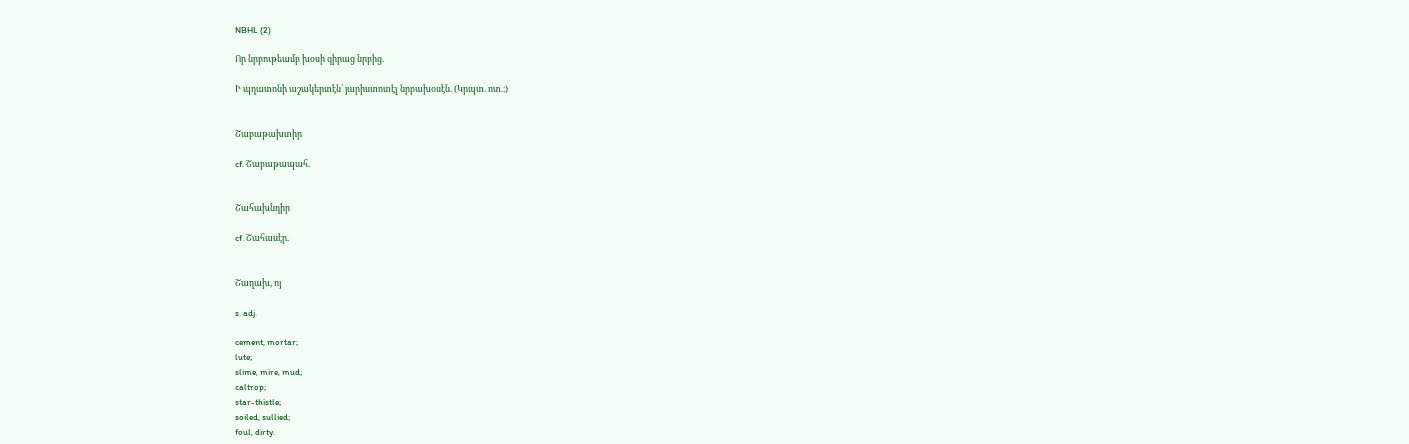NBHL (2)

Որ նրբութեամբ խօսի զիրաց նրբից.

Ի պղատոնի աշակերտէն՝ յարիստոտէլ նրբախօսէն. (Կրպտ. ոտ.։)


Շաբաթախտիր

cf. Շաբաթապահ.


Շահախնդիր

cf. Շահասէր.


Շաղախ, ոյ

s. adj.

cement, mortar;
lute;
slime, mire, mud;
caltrop;
star-thistle;
soiled, sullied;
foul, dirty.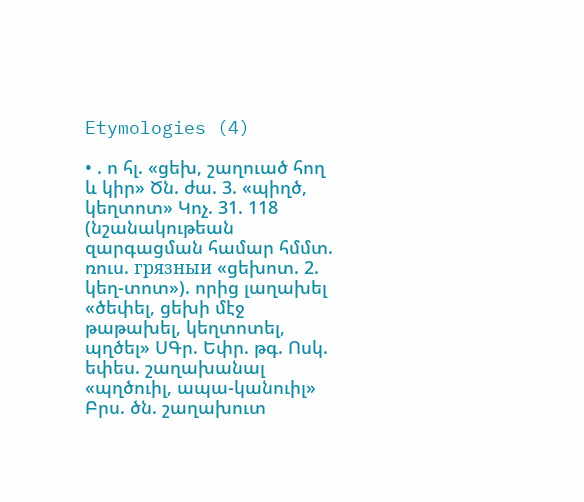Etymologies (4)

• . ո հլ. «ցեխ, շաղուած հող և կիր» Ծն. ժա. 3. «պիղծ, կեղտոտ» Կոչ. 31. 118 (նշանակութեան զարգացման համար հմմտ. ռուս. гpязныи «ցեխոտ. 2. կեղ-տոտ»). որից լաղախել «ծեփել, ցեխի մէջ թաթախել, կեղտոտել, պղծել» ՍԳր. Եփր. թգ. Ոսկ. եփես. շաղախանալ «պղծուիլ, ապա-կանուիլ» Բրս. ծն. շաղախուտ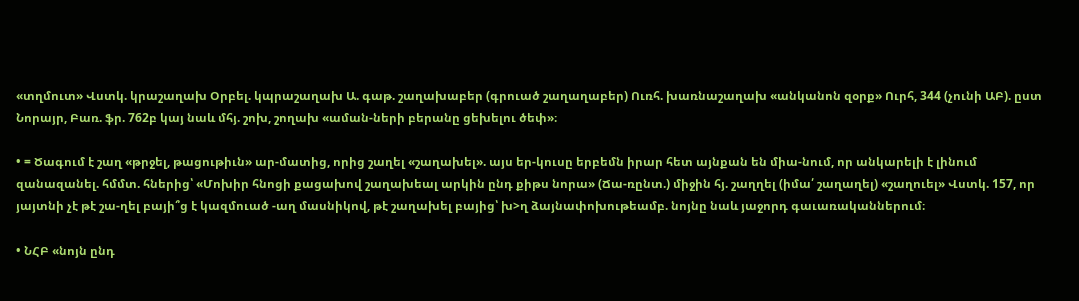«տղմուտ» Վստկ. կրաշաղախ Օրբել. կպրաշաղախ Ա. գաթ. շաղախաբեր (գրուած շաղաղաբեր) Ուռհ. խառնաշաղախ «անկանոն զօրք» Ուրհ, 344 (չունի ԱԲ). ըստ Նորայր, Բառ. ֆր. 762բ կայ նաև մհյ. շոխ, շողախ «աման-ների բերանը ցեխելու ծեփ»։

• = Ծագում է շաղ «թրջել, թացութիւն» ար-մատից, որից շաղել «շաղախել». այս եր-կուսը երբեմն իրար հետ այնքան են միա-նում, որ անկարելի է լինում զանազանել. հմմտ. հներից՝ «Մոխիր հնոցի քացախով շաղախեալ արկին ընդ քիթս նորա» (Ճա-ռընտ.) միջին հյ. շաղղել (իմա՛ շաղաղել) «շաղուել» Վստկ. 157, որ յայտնի չէ թէ շա-ղել բայի՞ց է կազմուած -աղ մասնիկով, թէ շաղախել բայից՝ խ>ղ ձայնափոխութեամբ. նոյնը նաև յաջորդ գաւառականներում։

• ՆՀԲ «նոյն ընդ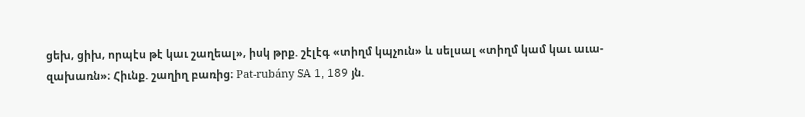ցեխ, ցիխ, որպէս թէ կաւ շաղեալ», իսկ թրք. շէլէգ «տիղմ կպչուն» և սելսալ «տիղմ կամ կաւ աւա-զախառն»։ Հիւնք. շաղիղ բառից։ Pat-rubány SA 1, 189 յն.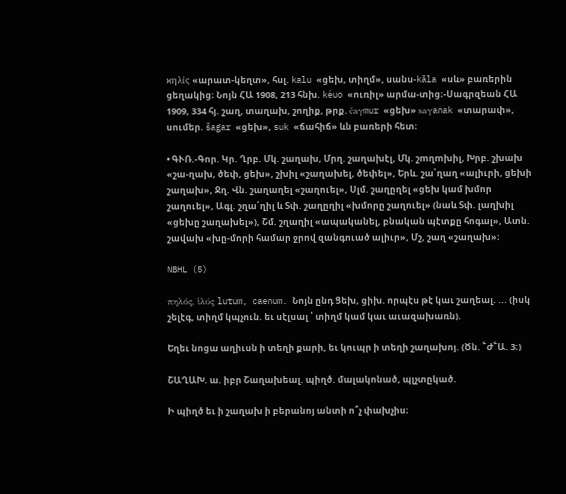ϰηλίς «արատ-կեղտ», հսլ. kalu «ցեխ, տիղմ», սանս-kāla «սև» բառերին ցեղակից։ Նոյն ՀԱ 1908, 213 հնխ. kéuo «ուռիլ» արմա-տից։-Սագրզեան ՀԱ 1909, 334 հյ. շաղ, տաղախ, շողիք, թրք. čaγmur «ցեխ» saγanak «տարափ», սումեր. šagar «ցեխ», suk «ճահիճ» ևն բառերի հետ։

• ԳՒՌ.-Գոր. Կր. Ղրբ. Մկ. շաղախ, Մրղ. շաղախէլ, Մկ. շmղmխիլ, Խրբ. շխախ «շա-ղախ, ծեփ, ցեխ», շխիլ «շաղախել, ծեփել», Երև. շա՛ղաղ «ալիւրի, ցեխի շաղախ», Ջղ. Վն. շաղաղել «շաղուել», Սլմ. շաղըղել «ցեխ կամ խմոր շաղուել», Ագլ. շղա՛ղիլ և Տփ. շաղըղիլ «խմորը շաղուել» (նաև Տփ. լաղխիլ «ցեխը շաղախել»), Շմ. շղաղիլ «ապականել, բնական պէտքը հոգալ», Ատն. շավախ «խը-մորի համար ջրով զանգուած ալիւր», Մշ, շաղ «շաղախ»։

NBHL (5)

πηλός, ἱλύς lutum, caenum. Նոյն ընդ Ցեխ, ցիխ. որպէս թէ կաւ շաղեալ. ... (իսկ շելէգ, տիղմ կպչուն. եւ սէլսալ ՝ տիղմ կամ կաւ աւազախառն).

Եղեւ նոցա աղիւսն ի տեղի քարի, եւ կուպր ի տեղի շաղախոյ. (Ծն. ՟Ժ՟Ա. 3։)

ՇԱՂԱԽ. ա. իբր Շաղախեալ. պիղծ. մալակոնած, պլչտըկած.

Ի պիղծ եւ ի շաղախ ի բերանոյ անտի ո՞չ փախչիս։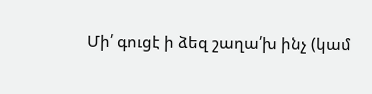Մի՛ գուցէ ի ձեզ շաղա՛խ ինչ (կամ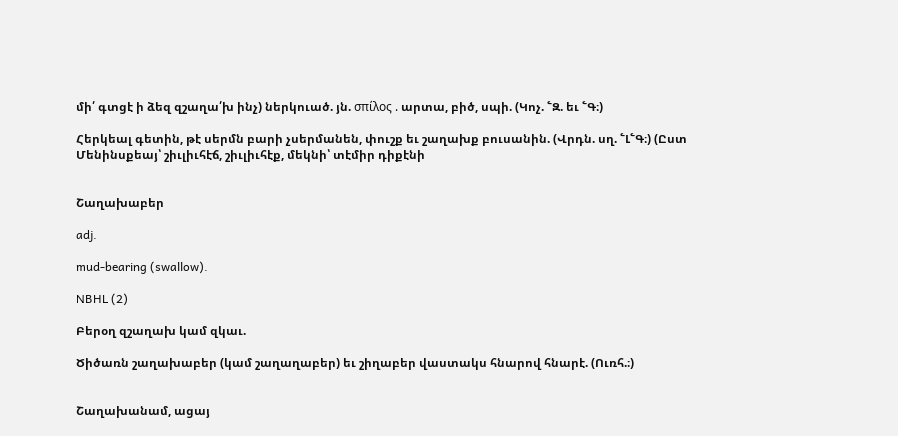մի՛ գտցէ ի ձեզ զշաղա՛խ ինչ) ներկուած. յն. σπίλος . արտա, բիծ, սպի. (Կոչ. ՟Զ. եւ ՟Գ։)

Հերկեալ գետին, թէ սերմն բարի չսերմանեն, փուշք եւ շաղախք բուսանին. (Վրդն. սղ. ՟Լ՟Գ։) (Ըստ Մենինսքեայ՝ շիւլիւհէճ, շիւլիւհէք, մեկնի՝ տէմիր դիքէնի


Շաղախաբեր

adj.

mud-bearing (swallow).

NBHL (2)

Բերօղ զշաղախ կամ զկաւ.

Ծիծառն շաղախաբեր (կամ շաղաղաբեր) եւ շիղաբեր վաստակս հնարով հնարէ. (Ուռհ.։)


Շաղախանամ, ացայ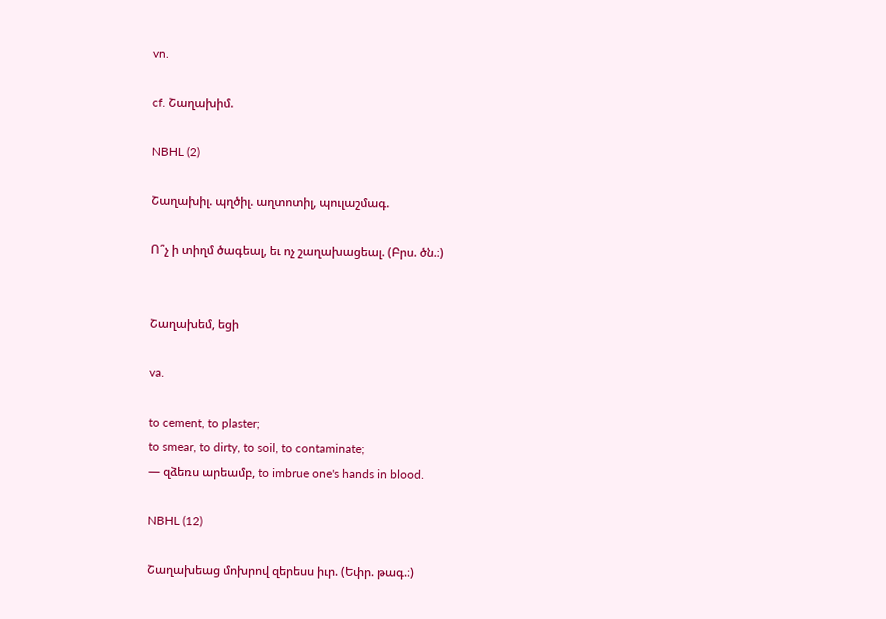vn.

cf. Շաղախիմ.

NBHL (2)

Շաղախիլ. պղծիլ. աղտոտիլ, պուլաշմագ.

Ո՞չ ի տիղմ ծագեալ, եւ ոչ շաղախացեալ. (Բրս. ծն.։)


Շաղախեմ, եցի

va.

to cement, to plaster;
to smear, to dirty, to soil, to contaminate;
— զձեռս արեամբ, to imbrue one's hands in blood.

NBHL (12)

Շաղախեաց մոխրով զերեսս իւր. (Եփր. թագ.։)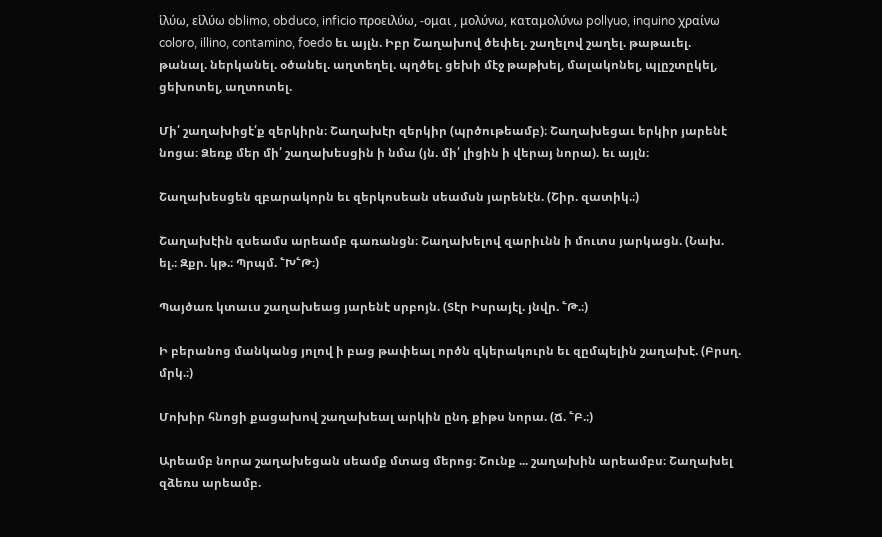ἱλύω, εἱλύω oblimo, obduco, inficio προειλύω, -ομαι , μολύνω, καταμολύνω pollyuo, inquino χραίνω coloro, illino, contamino, foedo եւ այլն. Իբր Շաղախով ծեփել. շաղելով շաղել. թաթաւել. թանալ. ներկանել. օծանել. աղտեղել. պղծել. ցեխի մէջ թաթխել, մալակոնել, պլըշտըկել, ցեխոտել, աղտոտել.

Մի՛ շաղախիցէ՛ք զերկիրն։ Շաղախէր զերկիր (պրծութեամբ)։ Շաղախեցաւ երկիր յարենէ նոցա։ Ձեռք մեր մի՛ շաղախեսցին ի նմա (յն. մի՛ լիցին ի վերայ նորա). եւ այլն։

Շաղախեսցեն զբարակորն եւ զերկոսեան սեամսն յարենէն. (Շիր. զատիկ.։)

Շաղախէին զսեամս արեամբ գառանցն։ Շաղախելով զարիւնն ի մուտս յարկացն. (Նախ. ել.։ Զքր. կթ.։ Պրպմ. ՟Խ՟Թ։)

Պայծառ կտաւս շաղախեաց յարենէ սրբոյն. (Տէր Իսրայէլ. յնվր. ՟Թ.։)

Ի բերանոց մանկանց յոլով ի բաց թափեալ ործն զկերակուրն եւ զըմպելին շաղախէ. (Բրսղ. մրկ.։)

Մոխիր հնոցի քացախով շաղախեալ արկին ընդ քիթս նորա. (Ճ. ՟Բ.։)

Արեամբ նորա շաղախեցան սեամք մտաց մերոց։ Շունք ... շաղախին արեամբս։ Շաղախել զձեռս արեամբ.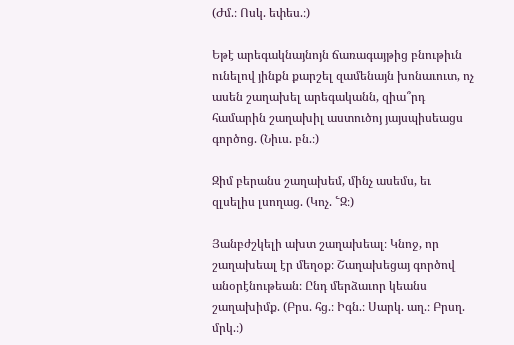(Ժմ.։ Ոսկ. եփես.։)

Եթէ արեգակնայնոյն ճառագայթից բնութիւն ունելով յինքն քարշել զամենայն խոնաւուտ, ոչ ասեն շաղախել արեգականն, զիա՞րդ համարին շաղախիլ աստուծոյ յայսպիսեացս գործոց. (Նիւս. բն.։)

Զիմ բերանս շաղախեմ, մինչ ասեմս, եւ զլսելիս լսողաց. (Կոչ. ՟Զ։)

Յանբժշկելի ախտ շաղախեալ։ Կնոջ, որ շաղախեալ էր մեղօք։ Շաղախեցայ գործով անօրէնութեան։ Ընդ մերձաւոր կեանս շաղախիմք. (Բրս. հց.։ Իգն.։ Սարկ. աղ.։ Բրսղ. մրկ.։)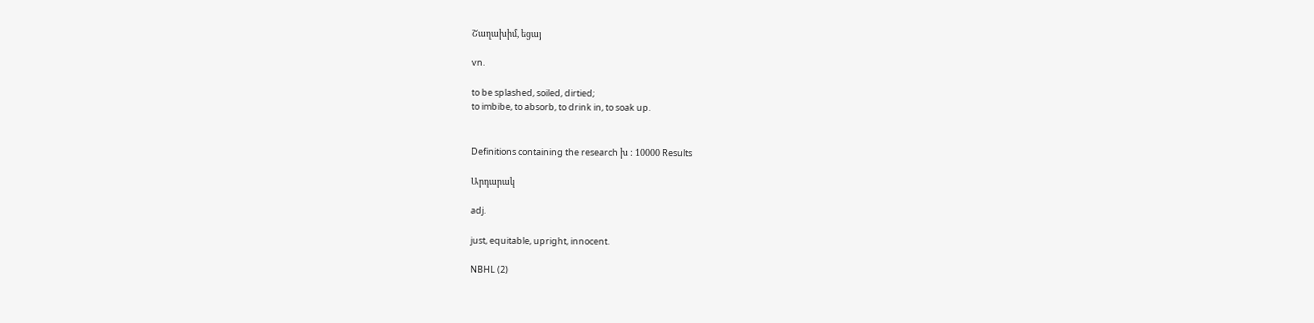Շաղախիմ, եցայ

vn.

to be splashed, soiled, dirtied;
to imbibe, to absorb, to drink in, to soak up.


Definitions containing the research խ : 10000 Results

Արդարակ

adj.

just, equitable, upright, innocent.

NBHL (2)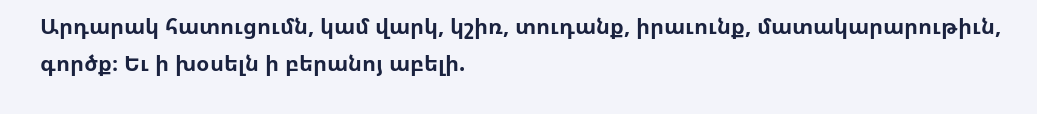Արդարակ հատուցումն, կամ վարկ, կշիռ, տուդանք, իրաւունք, մատակարարութիւն, գործք։ Եւ ի խօսելն ի բերանոյ աբելի.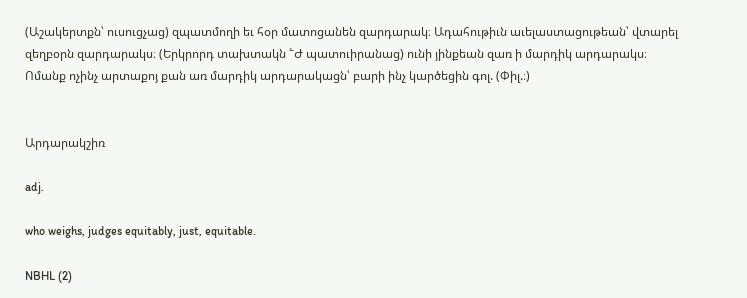(Աշակերտքն՝ ուսուցչաց) զպատմողի եւ հօր մատոցանեն զարդարակ։ Ադահութիւն աւելաստացութեան՝ վտարել զեղբօրն զարդարակս։ (Երկրորդ տախտակն ՟Ժ պատուիրանաց) ունի յինքեան զառ ի մարդիկ արդարակս։ Ոմանք ոչինչ արտաքոյ քան առ մարդիկ արդարակացն՝ բարի ինչ կարծեցին գոլ. (Փիլ.։)


Արդարակշիռ

adj.

who weighs, judges equitably, just, equitable.

NBHL (2)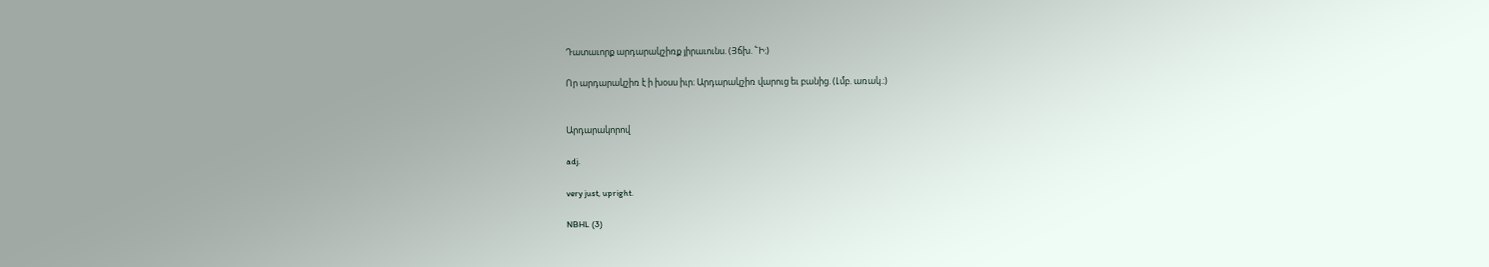Դատաւորք արդարակշիռք յիրաւունս. (Յճխ. ՟Ի։)

Որ արդարակշիռ է ի խօսս իւր։ Արդարակշիռ վարուց եւ բանից. (Լմբ. առակ.։)


Արդարակորով

adj.

very just, upright.

NBHL (3)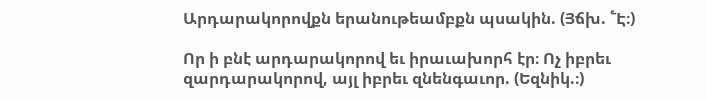Արդարակորովքն երանութեամբքն պսակին. (Յճխ. ՟Է։)

Որ ի բնէ արդարակորով եւ իրաւախորհ էր։ Ոչ իբրեւ զարդարակորով, այլ իբրեւ զնենգաւոր. (Եզնիկ.։)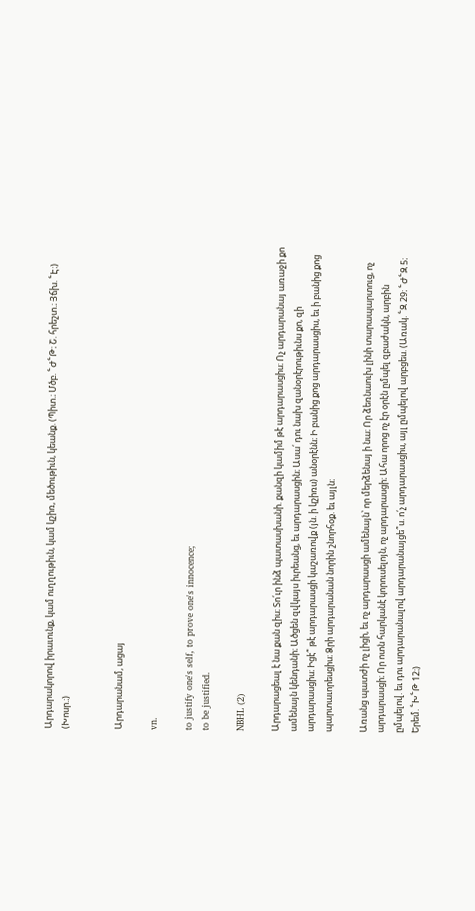Արդարակորով իրաւունք, կամ ուղղութիւն, կամ կշիռ, մեծութիւն, կեանք. (Պիտ.։ Մծբ. ՟Ժ՟Թ։ Շ. հրեշտ.։ Յճխ. ՟Է։) (Խոսր.։)


Արդարանամ, ացայ

vn.

to justify one's self, to prove one's innocence;
to be justified.

NBHL (2)

Արդարացեալ է նա քան զիս։ Տո՛ւր ինձ պատասխանի. քանզի կամիմ թէ արդարասցիս։ Ոչ արդարանայ առաջի քո ամենայն կենդանի։ Ածցեն զվկայս իւրեանց, եւ արդարասցին։ Ասա՛ դու նախ զանօրէրութիւնս քո, զի արդարասցիս։ Իցէ՞ թէ արդարասցի կաշառովք (յն. ի կշիռս) անօրէնն։ Ի բանից քոց արդարասցիս, եւ ի բանից քոց պարտաւորեսցիս։ Ձրի արդարանան նորին շնորհօք. եւ այլն։

Առանց պատժի ոչ լիցի, եւ ոչ արդարասցի ամենայն՝ որ մերձենայ ի նա։ Որ ձեռնաուխ լինի տարապարտուց, ոչ արդարասցի։ Որ ոտն հարկանէ կորուսելոյն, ոչ արդարասցի։ Ահա որոց ոչ էր օրէն ըմպել զբաժակն, արբին ըմպելով. եւ դու արդարանալով արդարանայցե՞ս. ո՛չ արդարասցիս, այլ ըմպելով արբցես. (Առակ. ՟Զ 29։ ՟Ժ՟Զ 5։ Երեմ. ՟Խ՟Թ 12։)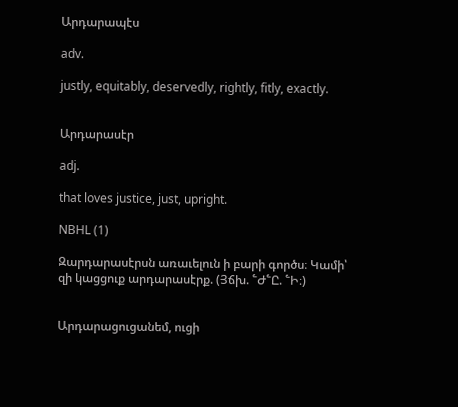Արդարապէս

adv.

justly, equitably, deservedly, rightly, fitly, exactly.


Արդարասէր

adj.

that loves justice, just, upright.

NBHL (1)

Զարդարասէրսն առաւելուն ի բարի գործս։ Կամի՝ զի կացցուք արդարասէրք. (Յճխ. ՟Ժ՟Ը. ՟Ի։)


Արդարացուցանեմ, ուցի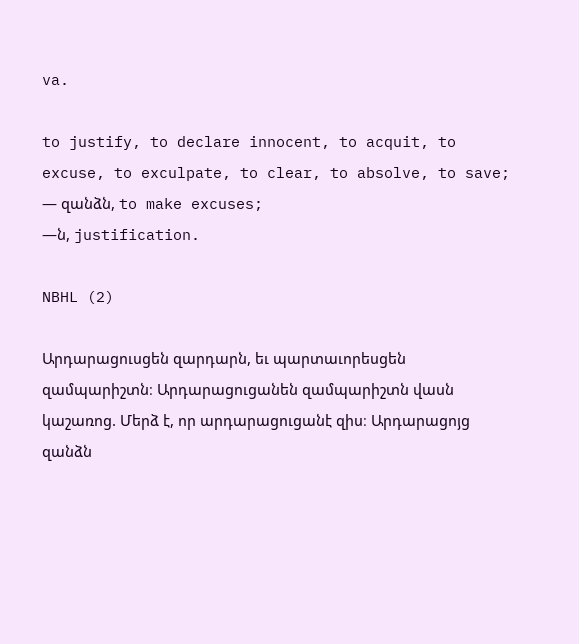va.

to justify, to declare innocent, to acquit, to excuse, to exculpate, to clear, to absolve, to save;
— զանձն, to make excuses;
—ն, justification.

NBHL (2)

Արդարացուսցեն զարդարն, եւ պարտաւորեսցեն զամպարիշտն։ Արդարացուցանեն զամպարիշտն վասն կաշառոց. Մերձ է, որ արդարացուցանէ զիս։ Արդարացոյց զանձն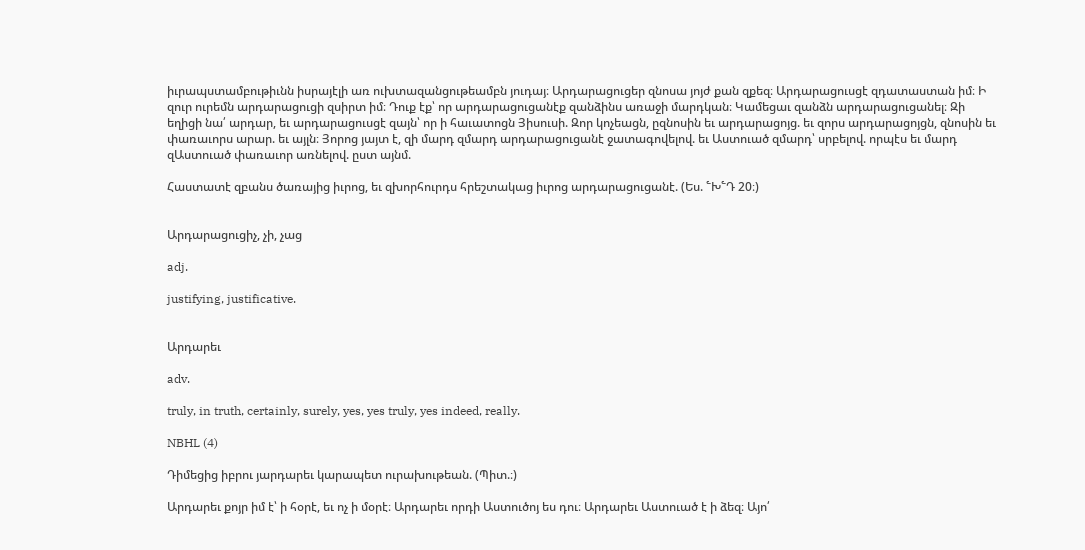իւրապստամբութիւնն իսրայէլի առ ուխտազանցութեամբն յուդայ։ Արդարացուցեր զնոսա յոյժ քան զքեզ։ Արդարացուսցէ զդատաստան իմ։ Ի զուր ուրեմն արդարացուցի զսիրտ իմ։ Դուք էք՝ որ արդարացուցանէք զանձինս առաջի մարդկան։ Կամեցաւ զանձն արդարացուցանել։ Զի եղիցի նա՛ արդար, եւ արդարացուսցէ զայն՝ որ ի հաւատոցն Յիսուսի. Զոր կոչեացն, ըզնոսին եւ արդարացոյց. եւ զորս արդարացոյցն, զնոսին եւ փառաւորս արար. եւ այլն։ Յորոց յայտ է, զի մարդ զմարդ արդարացուցանէ ջատագովելով. եւ Աստուած զմարդ՝ սրբելով. որպէս եւ մարդ զԱստուած փառաւոր առնելով. ըստ այնմ.

Հաստատէ զբանս ծառայից իւրոց, եւ զխորհուրդս հրեշտակաց իւրոց արդարացուցանէ. (Ես. ՟Խ՟Դ 20։)


Արդարացուցիչ, չի, չաց

adj.

justifying, justificative.


Արդարեւ

adv.

truly, in truth, certainly, surely, yes, yes truly, yes indeed, really.

NBHL (4)

Դիմեցից իբրու յարդարեւ կարապետ ուրախութեան. (Պիտ.։)

Արդարեւ քոյր իմ է՝ ի հօրէ, եւ ոչ ի մօրէ։ Արդարեւ որդի Աստուծոյ ես դու։ Արդարեւ Աստուած է ի ձեզ։ Այո՛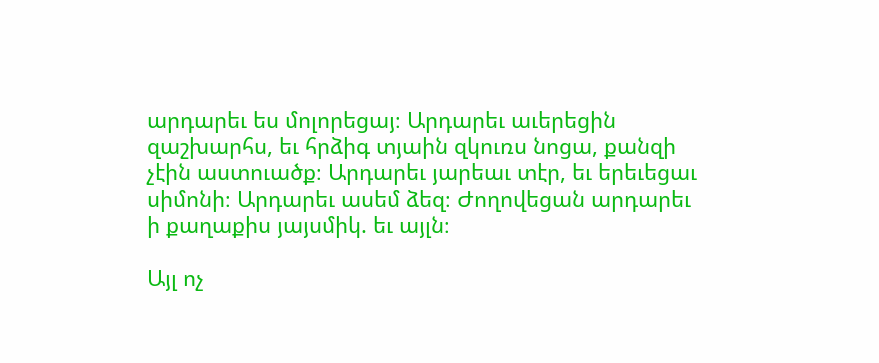արդարեւ ես մոլորեցայ։ Արդարեւ աւերեցին զաշխարհս, եւ հրձիգ տյաին զկուռս նոցա, քանզի չէին աստուածք։ Արդարեւ յարեաւ տէր, եւ երեւեցաւ սիմոնի։ Արդարեւ ասեմ ձեզ։ Ժողովեցան արդարեւ ի քաղաքիս յայսմիկ. եւ այլն։

Այլ ոչ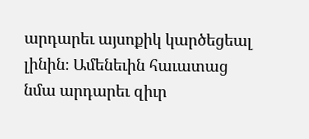արդարեւ այսոքիկ կարծեցեալ լինին։ Ամենեւին հաւատաց նմա արդարեւ զիւր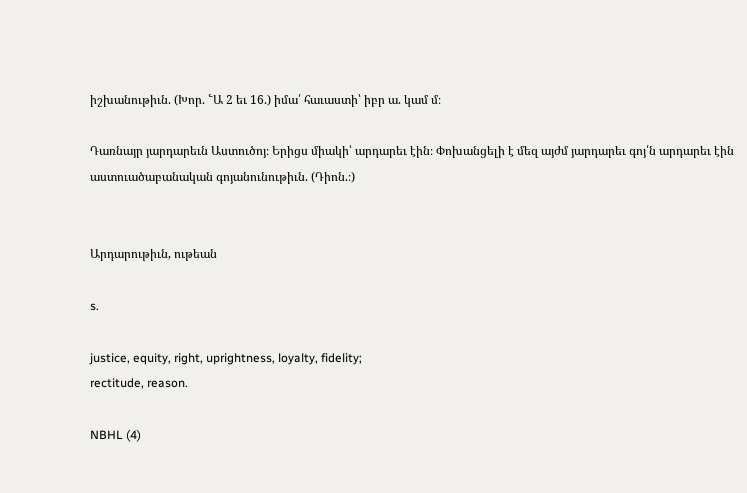իշխանութիւն. (Խոր. ՟Ա 2 եւ 16.) իմա՛ հաւաստի՝ իբր ա. կամ մ։

Դառնայր յարդարեւն Աստուծոյ։ Երիցս միակի՝ արդարեւ էին։ Փոխանցելի է մեզ այժմ յարդարեւ գոյ՛ն արդարեւ էին աստուածաբանական գոյանունութիւն. (Դիոն.։)


Արդարութիւն, ութեան

s.

justice, equity, right, uprightness, loyalty, fidelity;
rectitude, reason.

NBHL (4)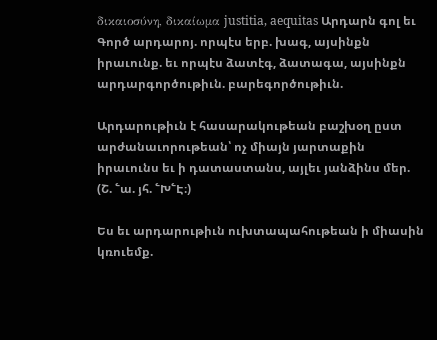δικαιοσύνη, δικαίωμα justitia, aequitas Արդարն գոլ եւ Գործ արդարոյ. որպէս երբ. խագ, այսինքն իրաւունք. եւ որպէս ձատէգ, ձատագա, այսինքն արդարգործութիւն. բարեգործութիւն.

Արդարութիւն է հասարակութեան բաշխօղ ըստ արժանաւորութեան՝ ոչ միայն յարտաքին իրաւունս եւ ի դատաստանս, այլեւ յանձինս մեր. (Շ. ՟ա. յհ. ՟Խ՟Է։)

Ես եւ արդարութիւն ուխտապահութեան ի միասին կռուեմք.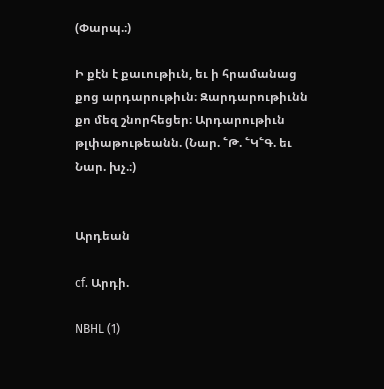(Փարպ.։)

Ի քէն է քաւութիւն, եւ ի հրամանաց քոց արդարութիւն։ Զարդարութիւնն քո մեզ շնորհեցեր։ Արդարութիւն թլփաթութեանն. (Նար. ՟Թ. ՟Կ՟Գ. եւ Նար. խչ.։)


Արդեան

cf. Արդի.

NBHL (1)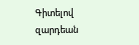Գիտելով զարդեան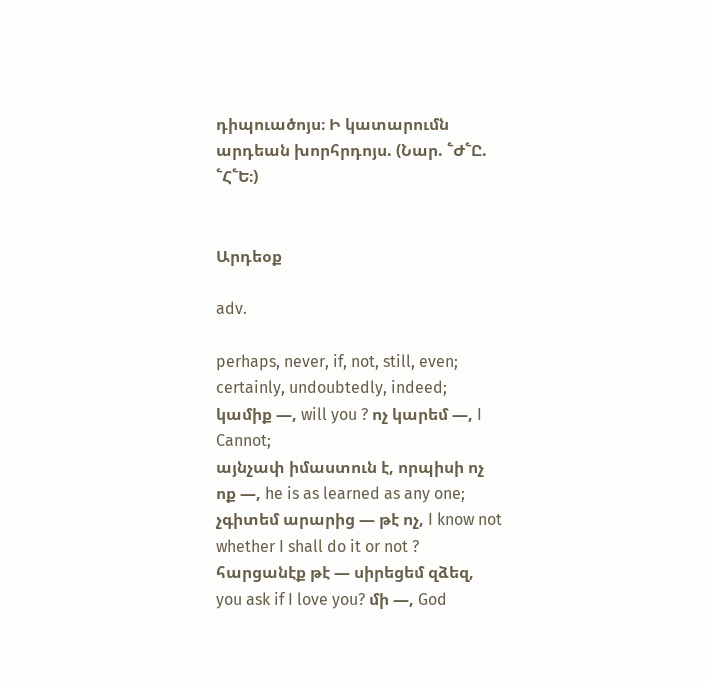դիպուածոյս։ Ի կատարումն արդեան խորհրդոյս. (Նար. ՟Ժ՟Ը. ՟Հ՟Ե։)


Արդեօք

adv.

perhaps, never, if, not, still, even;
certainly, undoubtedly, indeed;
կամիք —, will you ? ոչ կարեմ —, I Cannot;
այնչափ իմաստուն է, որպիսի ոչ ոք —, he is as learned as any one;
չգիտեմ արարից — թէ ոչ, I know not whether I shall do it or not ? հարցանէք թէ — սիրեցեմ զձեզ, you ask if I love you? մի —, God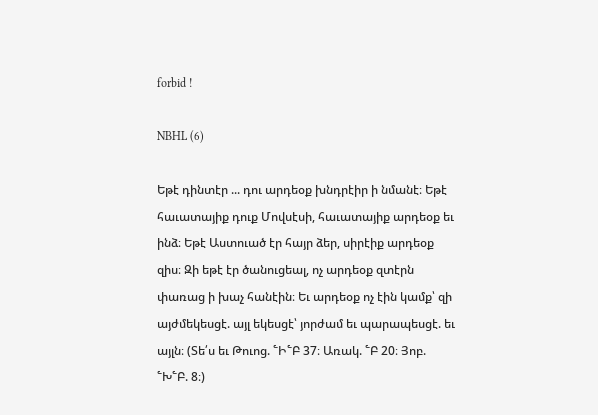forbid !

NBHL (6)

Եթէ դինտէր ... դու արդեօք խնդրէիր ի նմանէ։ Եթէ հաւատայիք դուք Մովսէսի, հաւատայիք արդեօք եւ ինձ։ Եթէ Աստուած էր հայր ձեր, սիրէիք արդեօք զիս։ Զի եթէ էր ծանուցեալ, ոչ արդեօք զտէրն փառաց ի խաչ հանէին։ Եւ արդեօք ոչ էին կամք՝ զի այժմեկեսցէ. այլ եկեսցէ՝ յորժամ եւ պարապեսցէ. եւ այլն։ (Տե՛ս եւ Թուոց. ՟Ի՟Բ 37։ Առակ. ՟Բ 20։ Յոբ. ՟Խ՟Բ. 8։)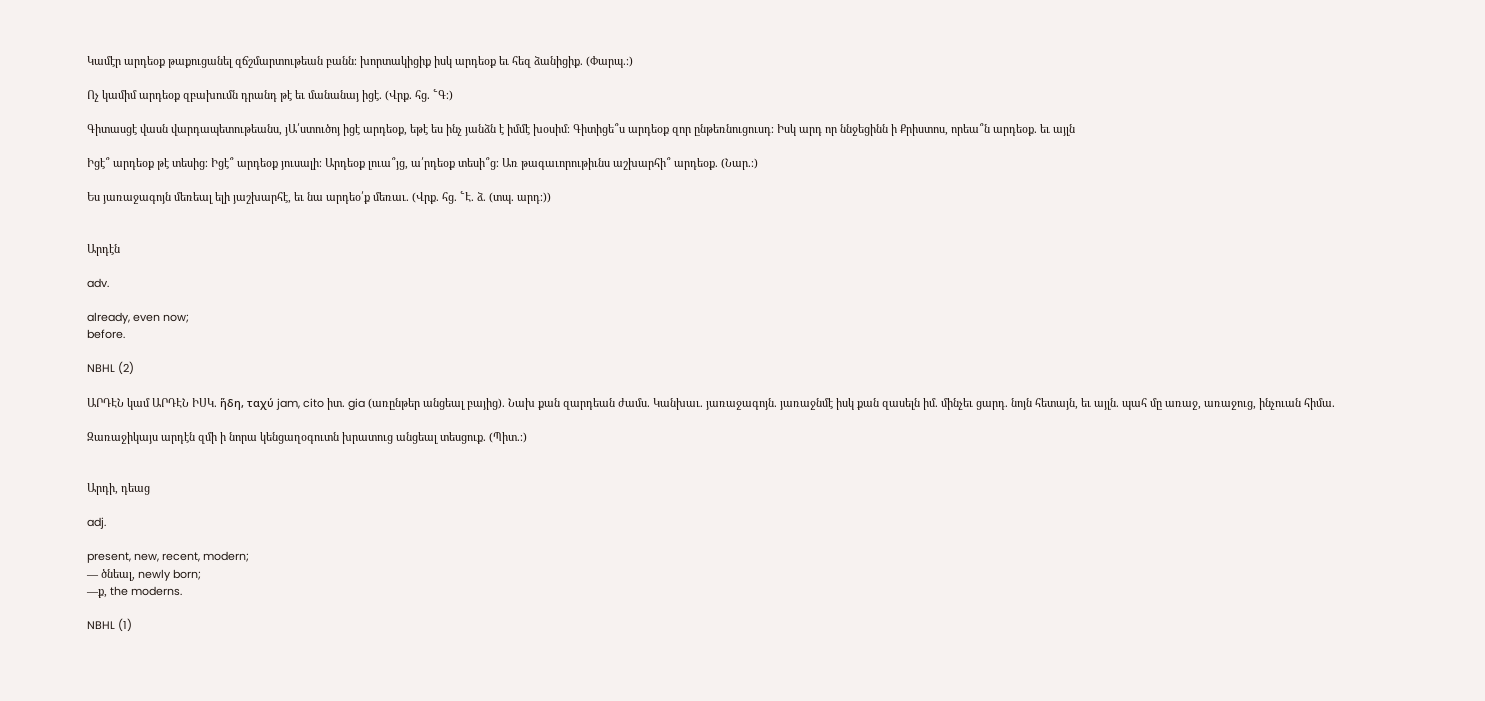Կամէր արդեօք թաքուցանել զճշմարտութեան բանն։ խորտակիցիք իսկ արդեօք եւ հեզ ձանիցիք. (Փարպ.։)

Ոչ կամիմ արդեօք զբախումն դրանդ թէ եւ մանանայ իցէ. (Վրք. հց. ՟Գ։)

Գիտասցէ վասն վարդապետութեանս, յԱ՛ստուծոյ իցէ արդեօք, եթէ ես ինչ յանձն է իմմէ խօսիմ։ Գիտիցե՞ս արդեօք զոր ընթեռնուցուսդ։ Իսկ արդ որ ննջեցինն ի Քրիստոս, որեա՞ն արդեօք. եւ այլն

Իցէ՞ արդեօք թէ տեսից։ Իցէ՞ արդեօք յուսալի։ Արդեօք լուա՞յց, ա՛րդեօք տեսի՞ց։ Առ թագաւորութիւնս աշխարհի՞ արդեօք. (Նար.։)

Ես յառաջագոյն մեռեալ ելի յաշխարհէ, եւ նա արդեօ՛ք մեռաւ. (Վրք. հց. ՟Է. ձ. (տպ. արդ։))


Արդէն

adv.

already, even now;
before.

NBHL (2)

ԱՐԴԷՆ կամ ԱՐԴԷՆ ԻՍԿ. ἥδη, ταχύ jam, cito իտ. gia (առընթեր անցեալ բայից). Նախ քան զարդեան ժամս. Կանխաւ. յառաջագոյն. յառաջնմէ իսկ քան զասելն իմ. մինչեւ ցարդ. նոյն հետայն, եւ այլն. պահ մը առաջ, առաջուց, ինչուան հիմա.

Զառաջիկայս արդէն զմի ի նորա կենցաղօգուտն խրատուց անցեալ տեսցուք. (Պիտ.։)


Արդի, դեաց

adj.

present, new, recent, modern;
— ծնեալ, newly born;
—ք, the moderns.

NBHL (1)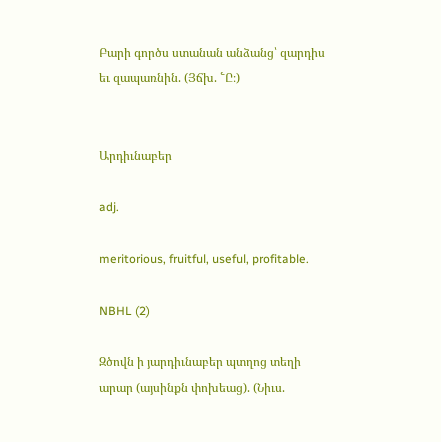Բարի գործս ստանան անձանց՝ զարդիս եւ զապառնին. (Յճխ. ՟Ը։)


Արդիւնաբեր

adj.

meritorious, fruitful, useful, profitable.

NBHL (2)

Զծովն ի յարդիւնաբեր պտղոց տեղի արար (այսինքն փոխեաց). (Նիւս.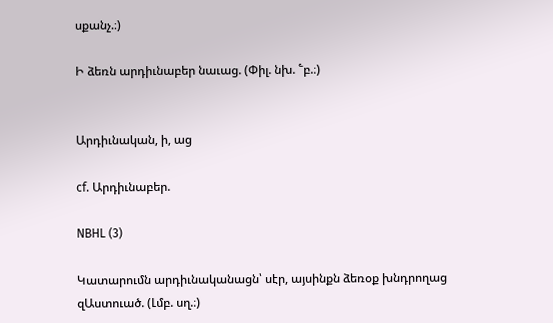սքանչ.։)

Ի ձեռն արդիւնաբեր նաւաց. (Փիլ. նխ. ՟բ.։)


Արդիւնական, ի, աց

cf. Արդիւնաբեր.

NBHL (3)

Կատարումն արդիւնականացն՝ սէր, այսինքն ձեռօք խնդրողաց զԱստուած. (Լմբ. սղ.։)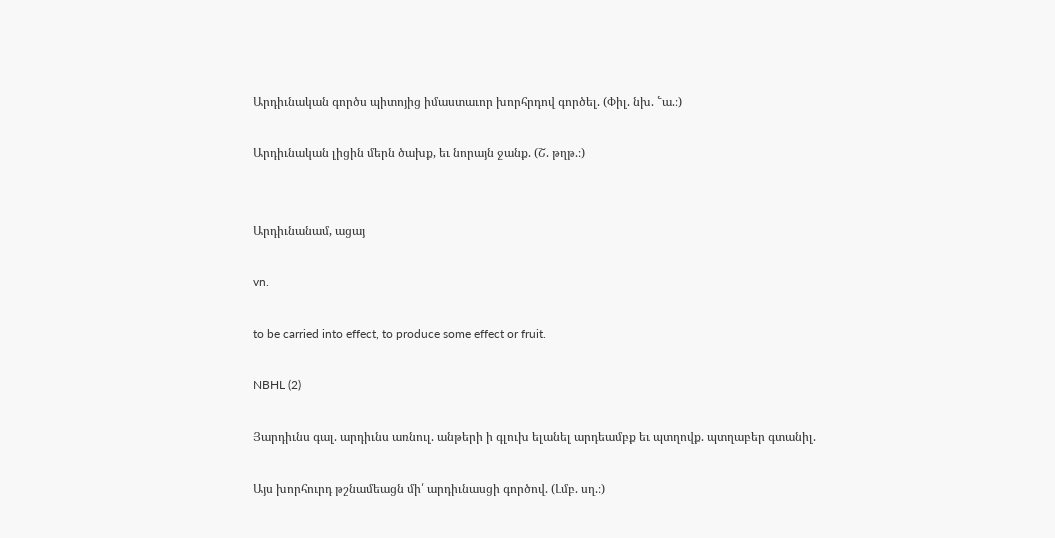Արդիւնական գործս պիտոյից իմաստաւոր խորհրդով գործել. (Փիլ. նխ. ՟ա.։)

Արդիւնական լիցին մերն ծախք, եւ նորայն ջանք. (Շ. թղթ.։)


Արդիւնանամ, ացայ

vn.

to be carried into effect, to produce some effect or fruit.

NBHL (2)

Յարդիւնս գալ. արդիւնս առնուլ. անթերի ի գլուխ ելանել արդեամբք եւ պտղովք. պտղաբեր գտանիլ.

Այս խորհուրդ թշնամեացն մի՛ արդիւնասցի գործով. (Լմբ. սղ.։)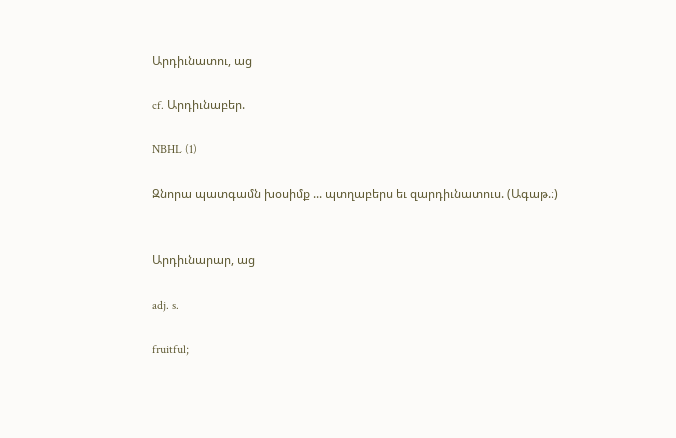Արդիւնատու, աց

cf. Արդիւնաբեր.

NBHL (1)

Զնորա պատգամն խօսիմք ... պտղաբերս եւ զարդիւնատուս. (Ագաթ.։)


Արդիւնարար, աց

adj. s.

fruitful;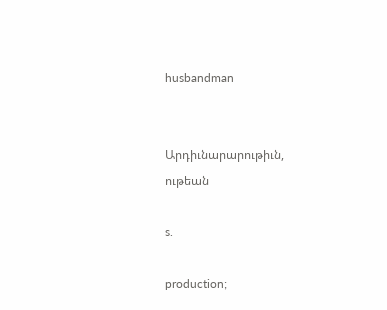husbandman


Արդիւնարարութիւն, ութեան

s.

production;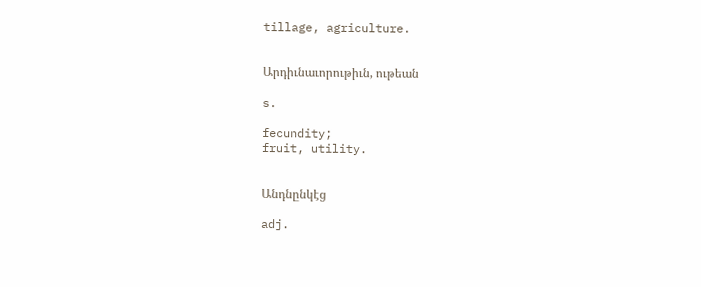tillage, agriculture.


Արդիւնաւորութիւն, ութեան

s.

fecundity;
fruit, utility.


Անդնընկէց

adj.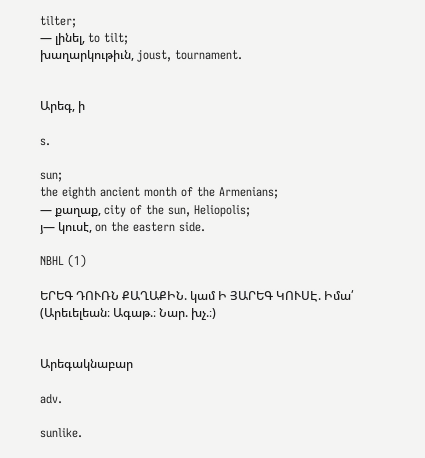tilter;
— լինել, to tilt;
խաղարկութիւն, joust, tournament.


Արեգ, ի

s.

sun;
the eighth ancient month of the Armenians;
— քաղաք, city of the sun, Heliopolis;
յ— կուսէ, on the eastern side.

NBHL (1)

ԵՐԵԳ ԴՈՒՌՆ ՔԱՂԱՔԻՆ. կամ Ի ՅԱՐԵԳ ԿՈՒՍԷ. Իմա՛ (Արեւելեան։ Ագաթ.։ Նար. խչ.։)


Արեգակնաբար

adv.

sunlike.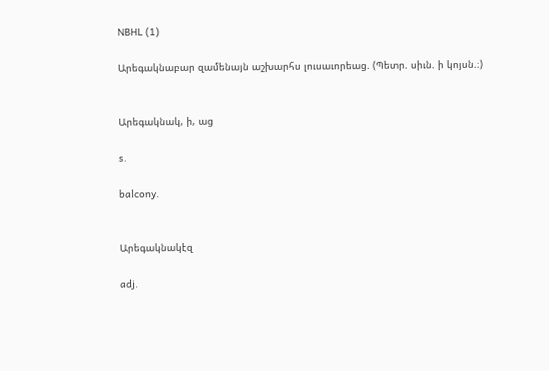NBHL (1)

Արեգակնաբար զամենայն աշխարհս լուսաւորեաց. (Պետր. սիւն. ի կոյսն.։)


Արեգակնակ, ի, աց

s.

balcony.


Արեգակնակէզ

adj.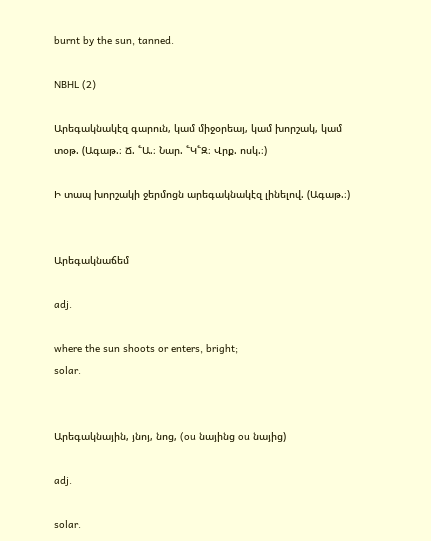burnt by the sun, tanned.

NBHL (2)

Արեգակնակէզ գարուն, կամ միջօրեայ, կամ խորշակ, կամ տօթ. (Ագաթ.։ Ճ. ՟Ա.։ Նար. ՟Կ՟Զ։ Վրք. ոսկ.։)

Ի տապ խորշակի ջերմոցն արեգակնակէզ լինելով. (Ագաթ.։)


Արեգակնաճեմ

adj.

where the sun shoots or enters, bright;
solar.


Արեգակնային, յնոյ, նոց, (ou նայինց ou նայից)

adj.

solar.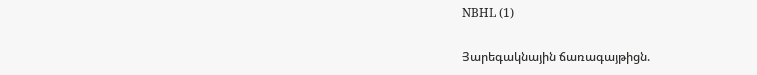NBHL (1)

Յարեգակնային ճառագայթիցն.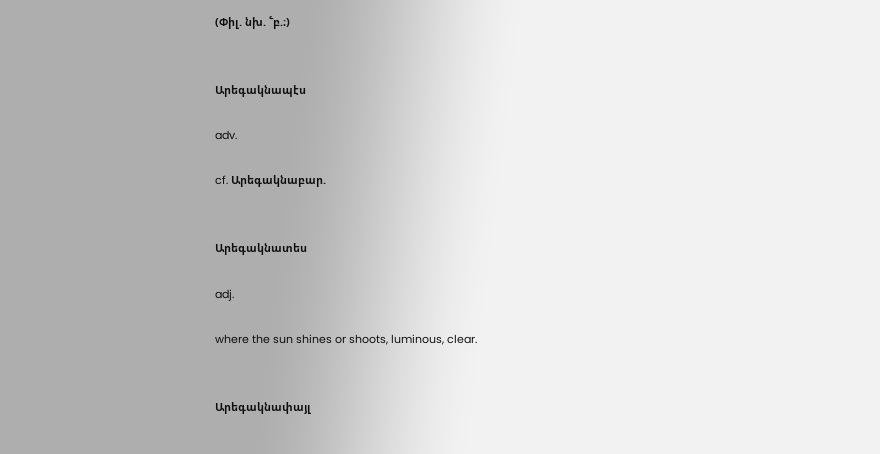(Փիլ. նխ. ՟բ.։)


Արեգակնապէս

adv.

cf. Արեգակնաբար.


Արեգակնատես

adj.

where the sun shines or shoots, luminous, clear.


Արեգակնափայլ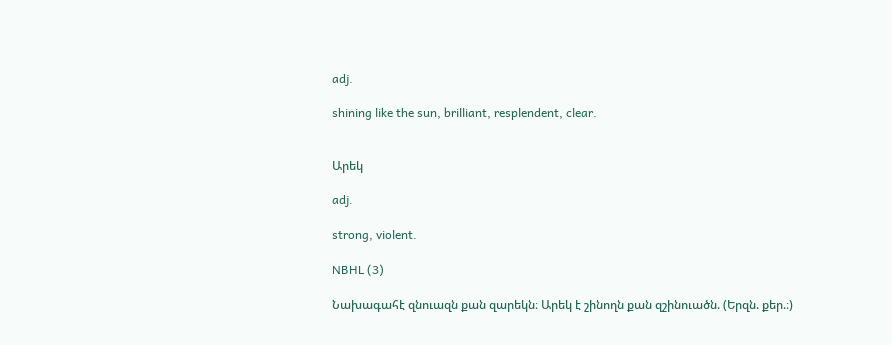adj.

shining like the sun, brilliant, resplendent, clear.


Արեկ

adj.

strong, violent.

NBHL (3)

Նախագահէ զնուազն քան զարեկն։ Արեկ է շինողն քան զշինուածն. (Երզն. քեր.։)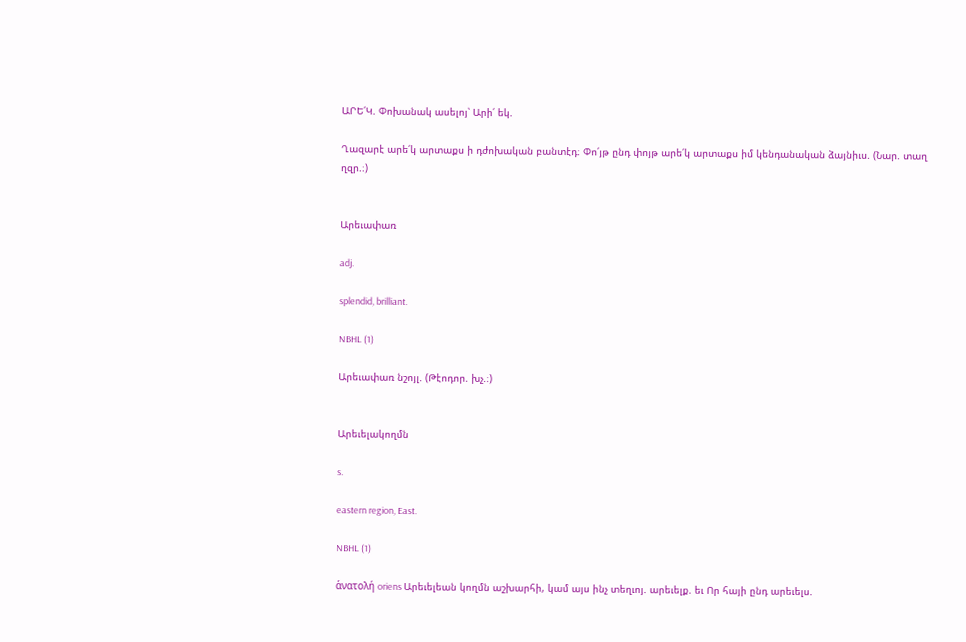ԱՐԵ՛Կ. Փոխանակ ասելոյ՝ Արի՛ եկ.

Ղազարէ արե՛կ արտաքս ի դժոխական բանտէդ։ Փո՛յթ ընդ փոյթ արե՛կ արտաքս իմ կենդանական ձայնիւս. (Նար. տաղ ղզր.։)


Արեւափառ

adj.

splendid, brilliant.

NBHL (1)

Արեւափառ նշոյլ. (Թէոդոր. խչ.։)


Արեւելակողմն

s.

eastern region, East.

NBHL (1)

ἁνατολή oriens Արեւելեան կողմն աշխարհի, կամ այս ինչ տեղւոյ. արեւելք. եւ Որ հայի ընդ արեւելս.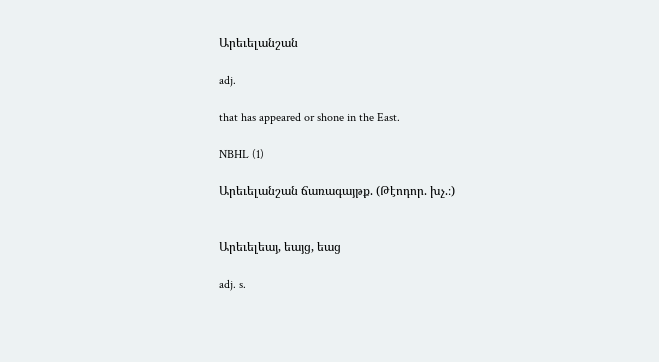Արեւելանշան

adj.

that has appeared or shone in the East.

NBHL (1)

Արեւելանշան ճառագայթք. (Թէոդոր. խչ.։)


Արեւելեայ, եայց, եաց

adj. s.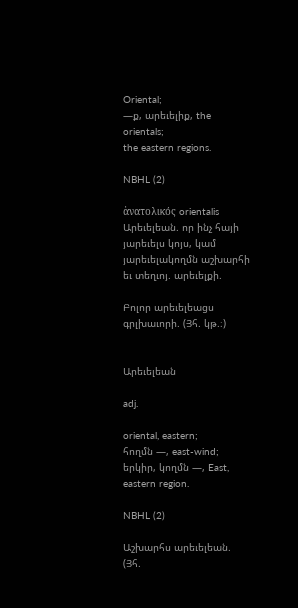Oriental;
—ք, արեւելիք, the orientals;
the eastern regions.

NBHL (2)

ἁνατολικός orientalis Արեւելեան. որ ինչ հայի յարեւելս կոյս, կամ յարեւելակողմն աշխարհի եւ տեղւոյ. արեւելքի.

Բոլոր արեւելեացս գրլխաւորի. (Յհ. կթ.։)


Արեւելեան

adj.

oriental, eastern;
հողմն —, east-wind;
երկիր, կողմն —, East, eastern region.

NBHL (2)

Աշխարհս արեւելեան. (Յհ.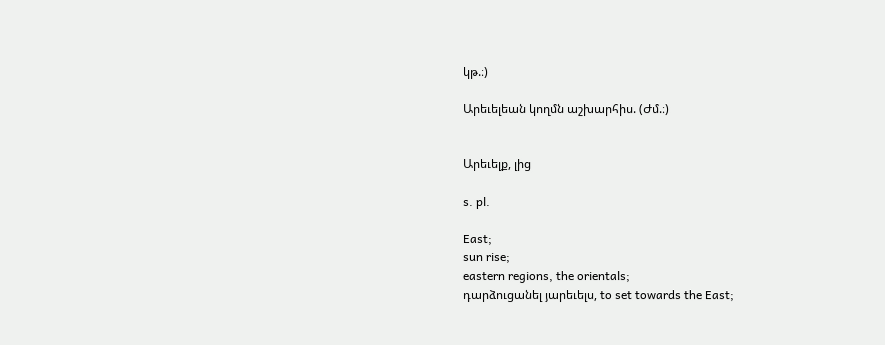կթ.։)

Արեւելեան կողմն աշխարհիս. (Ժմ.։)


Արեւելք, լից

s. pl.

East;
sun rise;
eastern regions, the orientals;
դարձուցանել յարեւելս, to set towards the East;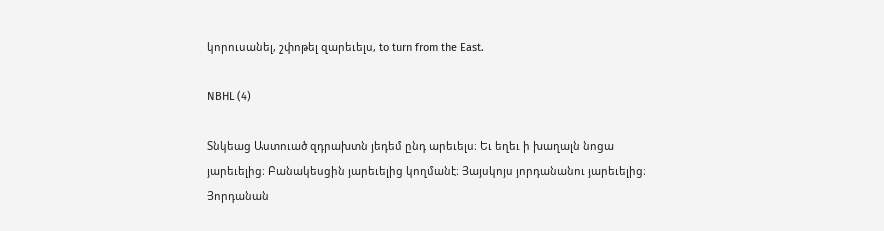կորուսանել, շփոթել զարեւելս, to turn from the East.

NBHL (4)

Տնկեաց Աստուած զդրախտն յեդեմ ընդ արեւելս։ Եւ եղեւ ի խաղալն նոցա յարեւելից։ Բանակեսցին յարեւելից կողմանէ։ Յայսկոյս յորդանանու յարեւելից։ Յորդանան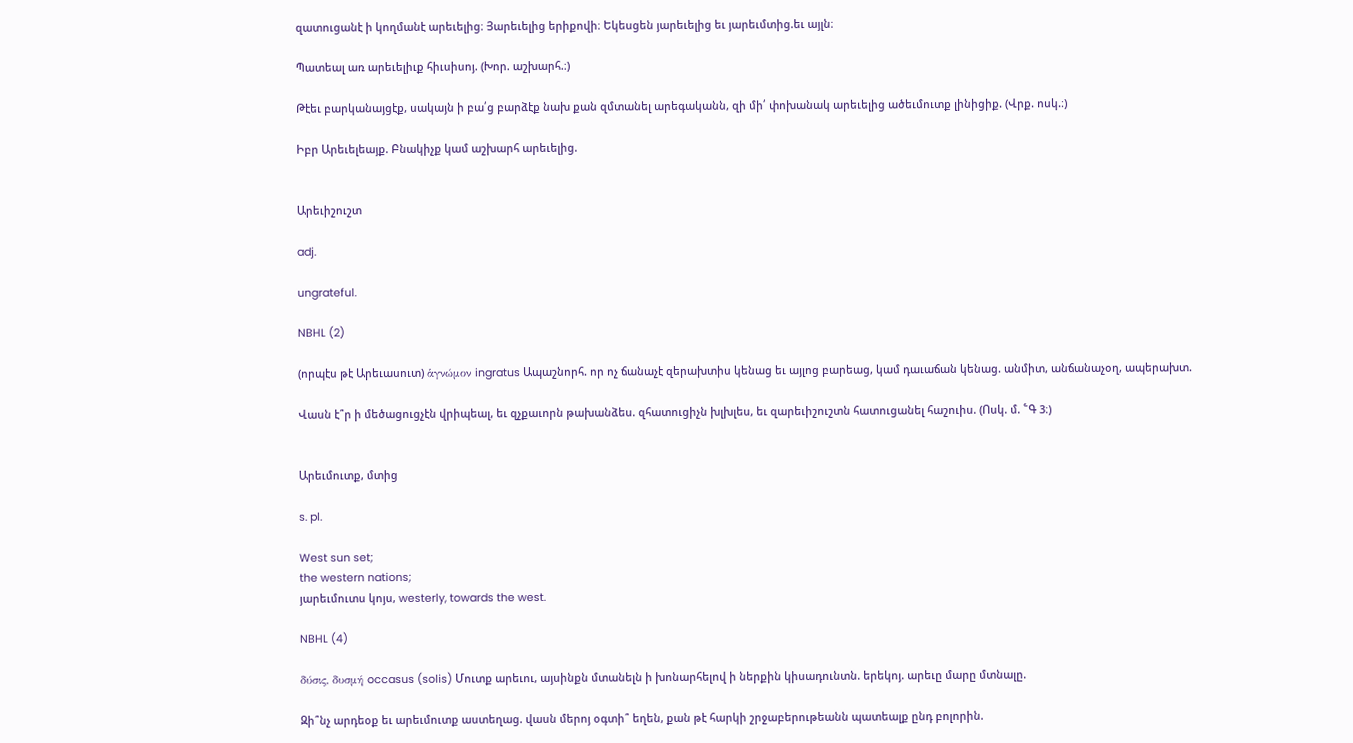զատուցանէ ի կողմանէ արեւելից։ Յարեւելից երիքովի։ Եկեսցեն յարեւելից եւ յարեւմտից.եւ այլն։

Պատեալ առ արեւելիւք հիւսիսոյ. (Խոր. աշխարհ.։)

Թէեւ բարկանայցէք, սակայն ի բա՛ց բարձէք նախ քան զմտանել արեգականն, զի մի՛ փոխանակ արեւելից ածեւմուտք լինիցիք. (Վրք. ոսկ.։)

Իբր Արեւելեայք. Բնակիչք կամ աշխարհ արեւելից.


Արեւիշուշտ

adj.

ungrateful.

NBHL (2)

(որպէս թէ Արեւասուտ) ἁγνώμον ingratus Ապաշնորհ. որ ոչ ճանաչէ զերախտիս կենաց եւ այլոց բարեաց, կամ դաւաճան կենաց. անմիտ, անճանաչօղ, ապերախտ.

Վասն է՞ր ի մեծացուցչէն վրիպեալ, եւ զչքաւորն թախանձես. զհատուցիչն խլխլես, եւ զարեւիշուշտն հատուցանել հաշուիս. (Ոսկ. մ. ՟Գ 3։)


Արեւմուտք, մտից

s. pl.

West sun set;
the western nations;
յարեւմուտս կոյս, westerly, towards the west.

NBHL (4)

δύσις, δυσμή occasus (solis) Մուտք արեւու, այսինքն մտանելն ի խոնարհելով ի ներքին կիսադունտն. երեկոյ. արեւը մարը մտնալը.

Զի՞նչ արդեօք եւ արեւմուտք աստեղաց. վասն մերոյ օգտի՞ եղեն, քան թէ հարկի շրջաբերութեանն պատեալք ընդ բոլորին.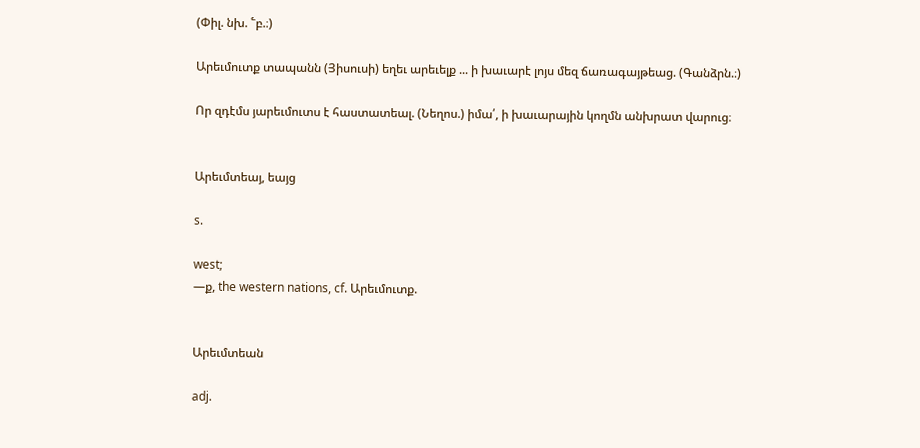(Փիլ. նխ. ՟բ.։)

Արեւմուտք տապանն (Յիսուսի) եղեւ արեւելք ... ի խաւարէ լոյս մեզ ճառագայթեաց. (Գանձրն.։)

Որ զդէմս յարեւմուտս է հաստատեալ. (Նեղոս.) իմա՛, ի խաւարային կողմն անխրատ վարուց։


Արեւմտեայ, եայց

s.

west;
—ք, the western nations, cf. Արեւմուտք.


Արեւմտեան

adj.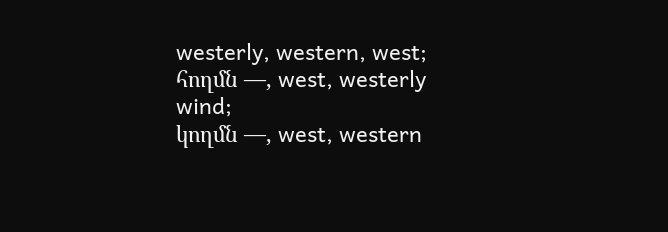westerly, western, west;
հողմն —, west, westerly wind;
կողմն —, west, western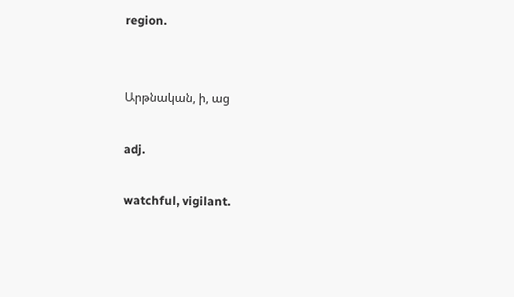region.


Արթնական, ի, աց

adj.

watchful, vigilant.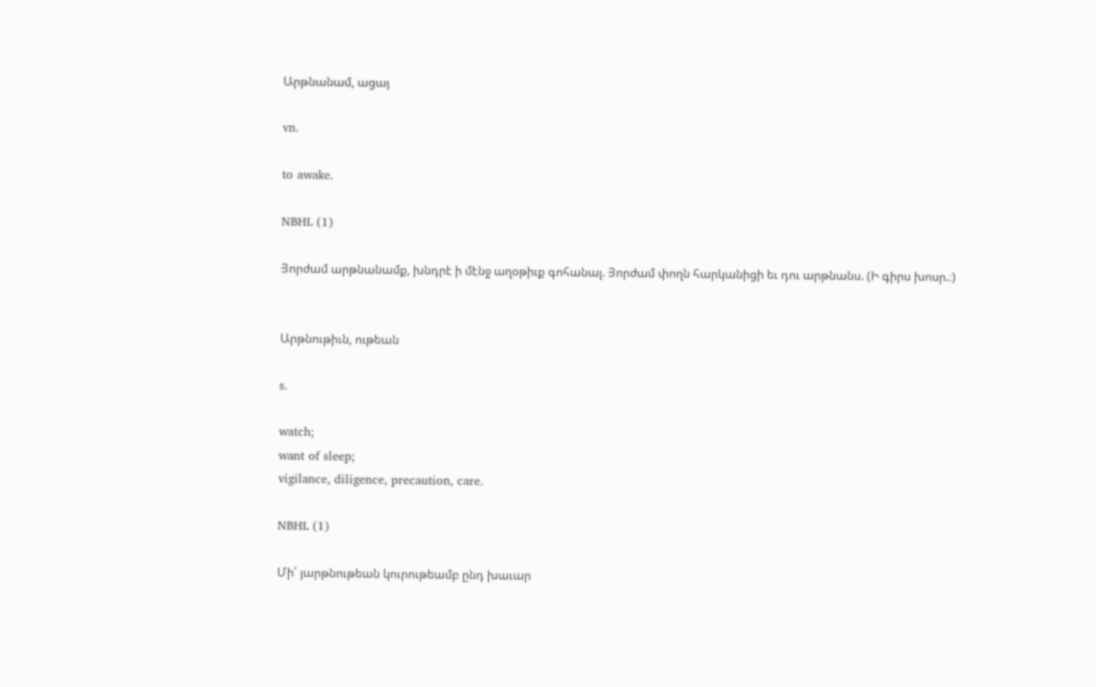Արթնանամ, ացայ

vn.

to awake.

NBHL (1)

Յորժամ արթնանամք, խնդրէ ի մէնջ աղօթիւք գոհանալ. Յորժամ փողն հարկանիցի եւ դու արթնանս. (Ի գիրս խոսր.։)


Արթնութիւն, ութեան

s.

watch;
want of sleep;
vigilance, diligence, precaution, care.

NBHL (1)

Մի՛ յարթնութեան կուրութեամբ ընդ խաւար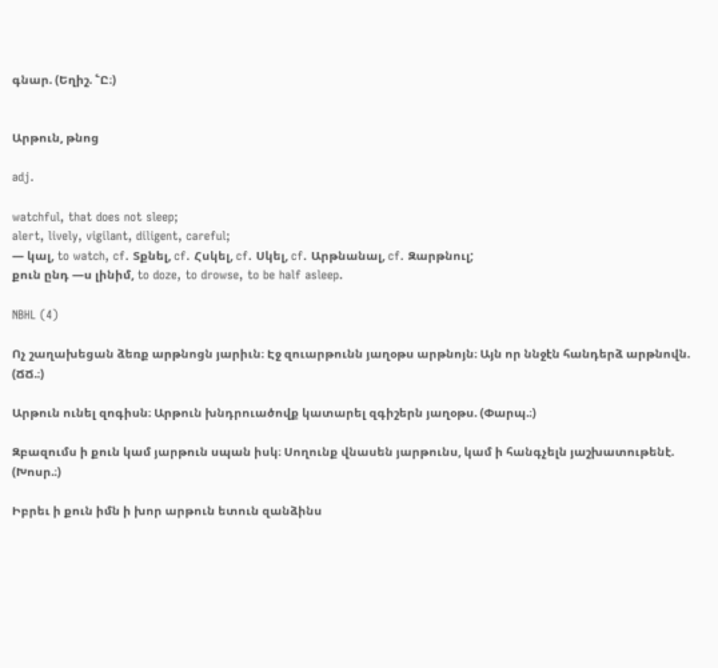գնար. (Եղիշ. ՟Ը։)


Արթուն, թնոց

adj.

watchful, that does not sleep;
alert, lively, vigilant, diligent, careful;
— կալ, to watch, cf. Տքնել, cf. Հսկել, cf. Սկել, cf. Արթնանալ, cf. Զարթնուլ;
քուն ընդ —ս լինիմ, to doze, to drowse, to be half asleep.

NBHL (4)

Ոչ շաղախեցան ձեռք արթնոցն յարիւն։ Էջ զուարթունն յաղօթս արթնոյն։ Այն որ ննջէն հանդերձ արթնովն. (ՃՃ.։)

Արթուն ունել զոգիսն։ Արթուն խնդրուածովք կատարել զգիշերն յաղօթս. (Փարպ.։)

Զբազումս ի քուն կամ յարթուն սպան իսկ։ Սողունք վնասեն յարթունս, կամ ի հանգչելն յաշխատութենէ. (Խոսր.։)

Իբրեւ ի քուն իմն ի խոր արթուն ետուն զանձինս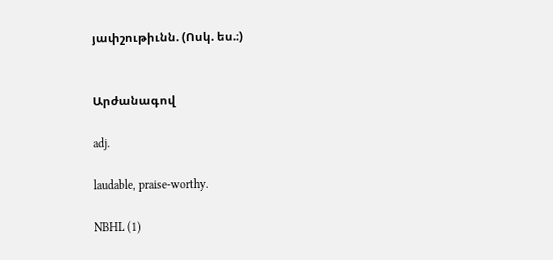յափշութիւնն. (Ոսկ. ես.։)


Արժանագով

adj.

laudable, praise-worthy.

NBHL (1)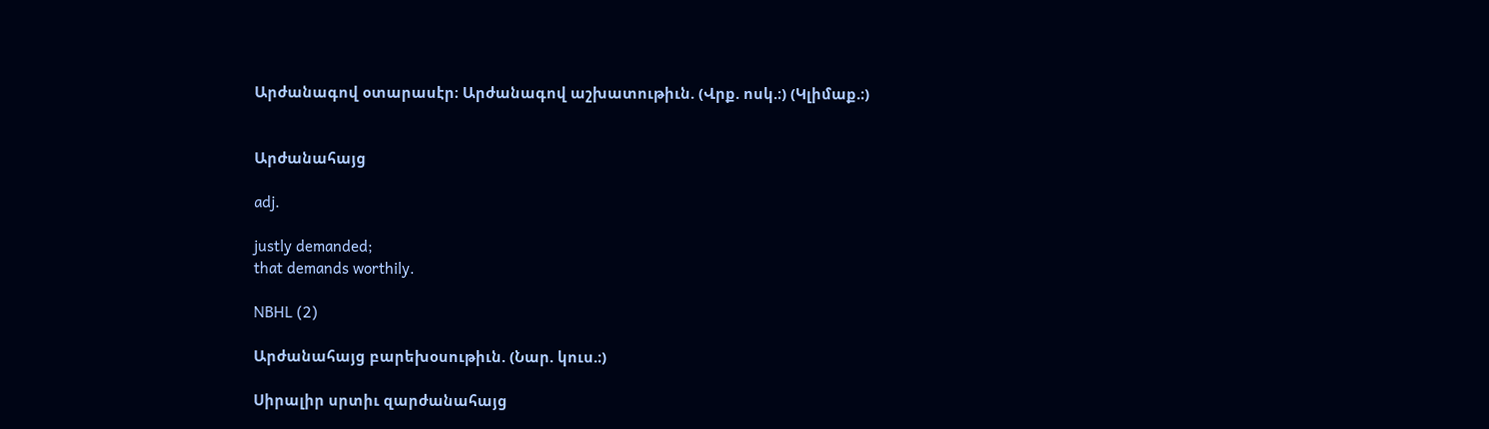Արժանագով օտարասէր։ Արժանագով աշխատութիւն. (Վրք. ոսկ.։) (Կլիմաք.։)


Արժանահայց

adj.

justly demanded;
that demands worthily.

NBHL (2)

Արժանահայց բարեխօսութիւն. (Նար. կուս.։)

Սիրալիր սրտիւ զարժանահայց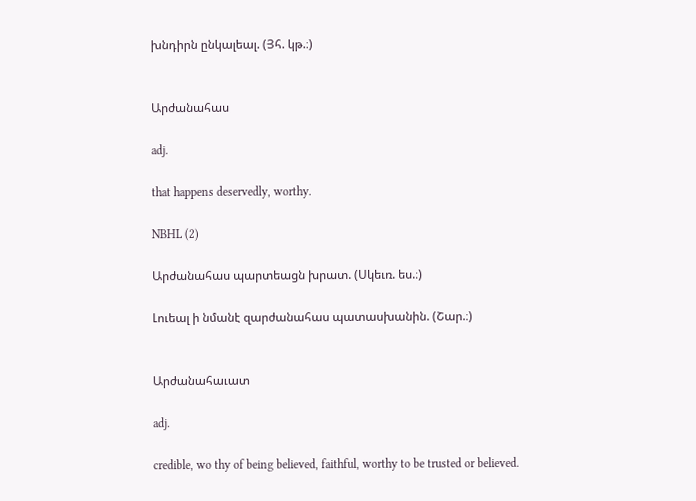խնդիրն ընկալեալ. (Յհ. կթ.։)


Արժանահաս

adj.

that happens deservedly, worthy.

NBHL (2)

Արժանահաս պարտեացն խրատ. (Սկեւռ. ես.։)

Լուեալ ի նմանէ զարժանահաս պատասխանին. (Շար.։)


Արժանահաւատ

adj.

credible, wo thy of being believed, faithful, worthy to be trusted or believed.